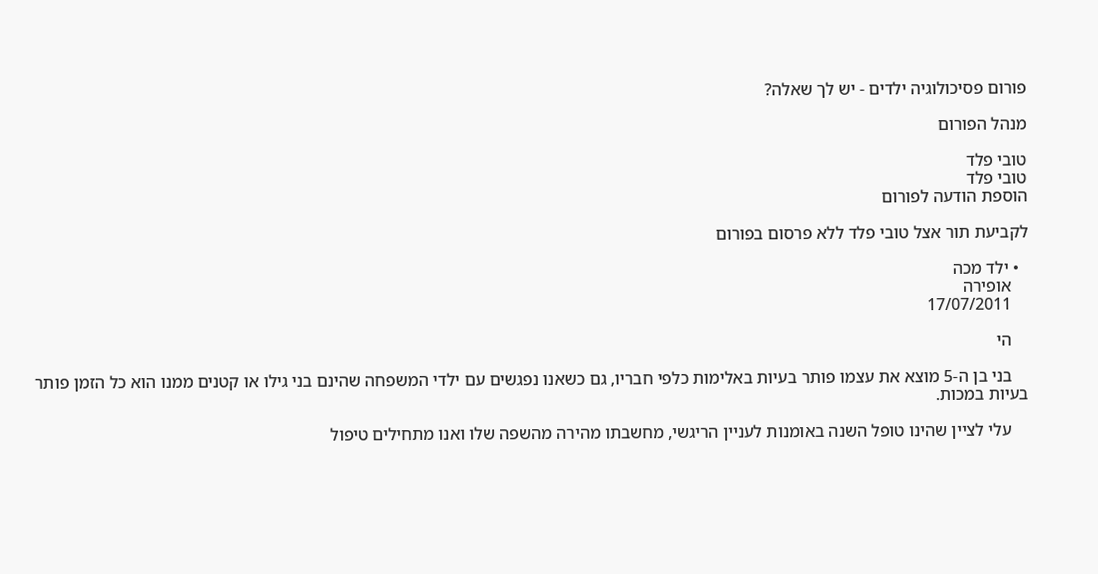פורום פסיכולוגיה ילדים - יש לך שאלה?

מנהל הפורום

טובי פלד
טובי פלד
הוספת הודעה לפורום

לקביעת תור אצל טובי פלד ללא פרסום בפורום

  • ילד מכה
    אופירה
    17/07/2011

    הי

    בני בן ה-5 מוצא את עצמו פותר בעיות באלימות כלפי חבריו, גם כשאנו נפגשים עם ילדי המשפחה שהינם בני גילו או קטנים ממנו הוא כל הזמן פותר בעיות במכות.

    עלי לציין שהינו טופל השנה באומנות לעניין הריגשי, מחשבתו מהירה מהשפה שלו ואנו מתחילים טיפול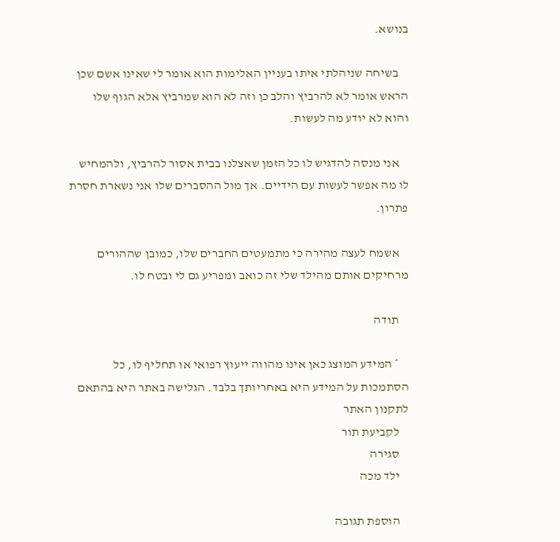בנושא.

    בשיחה שניהלתי איתו בעניין האלימות הוא אומר לי שאינו אשם שכן הראש אומר לא להרביץ והלב כן וזה לא הוא שמרביץ אלא הגוף שלו והוא לא יודע מה לעשות.

    אני מנסה להדגיש לו כל הזמן שאצלנו בבית אסור להרביץ, ולהמחיש לו מה אפשר לעשות עם הידיים. אך מול ההסברים שלו אני נשארת חסרת פתרון.

    אשמח לעצה מהירה כי מתמעטים החברים שלו, כמובן שההורים מרחיקים אותם מהילד שלי זה כואב ומפריע גם לי ובטח לו.

    תודה

    * המידע המוצג כאן אינו מהווה ייעוץ רפואי או תחליף לו, כל הסתמכות על המידע היא באחריותך בלבד. הגלישה באתר היא בהתאם לתקנון האתר
    לקביעת תור
    סגירה
    ילד מכה

    הוספת תגובה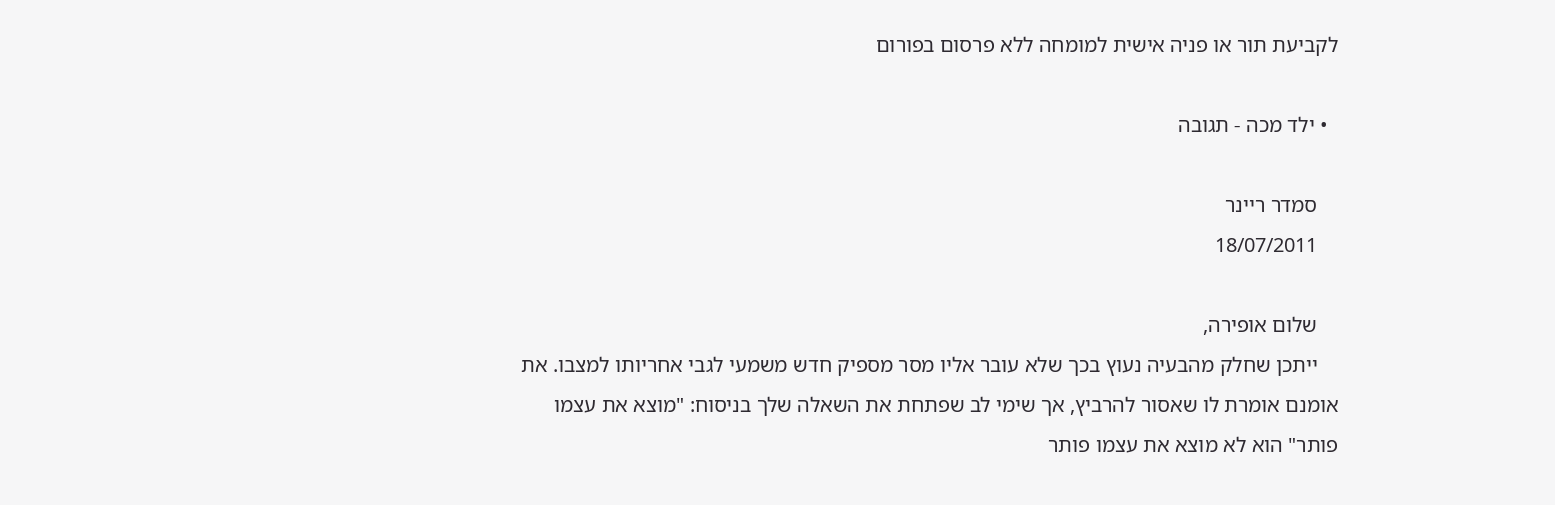לקביעת תור או פניה אישית למומחה ללא פרסום בפורום

  • ילד מכה - תגובה

    סמדר ריינר
    18/07/2011

    שלום אופירה,
    ייתכן שחלק מהבעיה נעוץ בכך שלא עובר אליו מסר מספיק חדש משמעי לגבי אחריותו למצבו. את אומנם אומרת לו שאסור להרביץ, אך שימי לב שפתחת את השאלה שלך בניסוח: "מוצא את עצמו פותר" הוא לא מוצא את עצמו פותר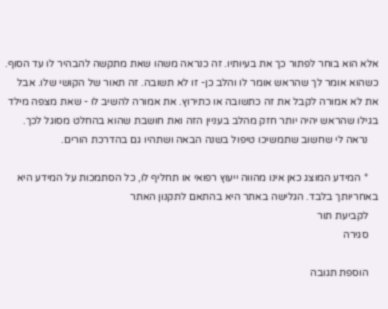אלא הוא בוחר לפתור כך את בעיותיו. זה כנראה משהו שאת מתקשה להבהיר לו עד הסוף. כשהוא אומר לך שהראש אומר לו והלב כן- זו לא תשובה. זה תאור של הקושי שלו. אבל את לא אמורה לקבל את זה כתשובה או כתירוץ. את אמורה להשיב לו - שאת מצפה מילד בגילו שהראש יהיה יותר חזק מהלב בעניין הזה ואת חושבת שהוא בהחלט מסוגל לכך.
    נראה לי שחשוב שתמשיכו טיפול בשנה הבאה ושתהיו גם בהדרכת הורים.

    * המידע המוצג כאן אינו מהווה ייעוץ רפואי או תחליף לו, כל הסתמכות על המידע היא באחריותך בלבד. הגלישה באתר היא בהתאם לתקנון האתר
    לקביעת תור
    סגירה

    הוספת תגובה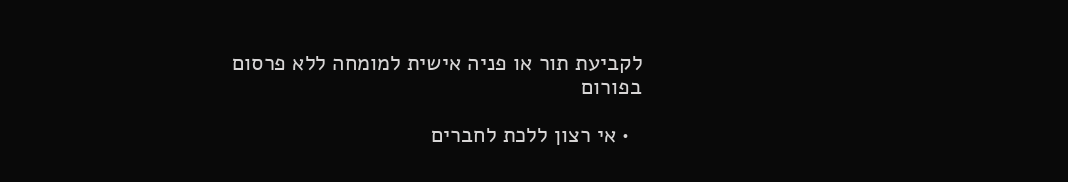לקביעת תור או פניה אישית למומחה ללא פרסום בפורום

  • אי רצון ללכת לחברים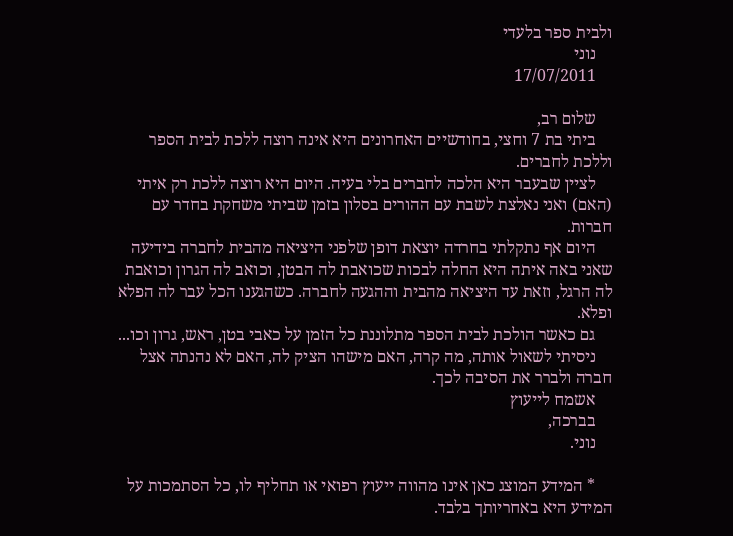ולבית ספר בלעדי
    נוני
    17/07/2011

    שלום רב,
    ביתי בת 7 וחצי, בחודשיים האחרונים היא אינה רוצה ללכת לבית הספר וללכת לחברים.
    לציין שבעבר היא הלכה לחברים בלי בעיה. היום היא רוצה ללכת רק איתי (האם) ואני נאלצת לשבת עם ההורים בסלון בזמן שביתי משחקת בחדר עם חברות.
    היום אף נתקלתי בחרדה יוצאת דופן שלפני היציאה מהבית לחברה בידיעה שאני באה איתה היא החלה לבכות שכואבת לה הבטן, וכואב לה הגרון וכואבת לה הרגל, וזאת עד היציאה מהבית וההגעה לחברה. כשהגענו הכל עבר לה הפלא ופלא.
    גם כאשר הולכת לבית הספר מתלוננת כל הזמן על כאבי בטן, ראש, גרון וכו...
    ניסיתי לשאול אותה, מה קרה, האם מישהו הציק לה, האם לא נהנתה אצל חברה ולברר את הסיבה לכך.
    אשמח לייעוץ
    בברכה,
    נוני.

    * המידע המוצג כאן אינו מהווה ייעוץ רפואי או תחליף לו, כל הסתמכות על המידע היא באחריותך בלבד.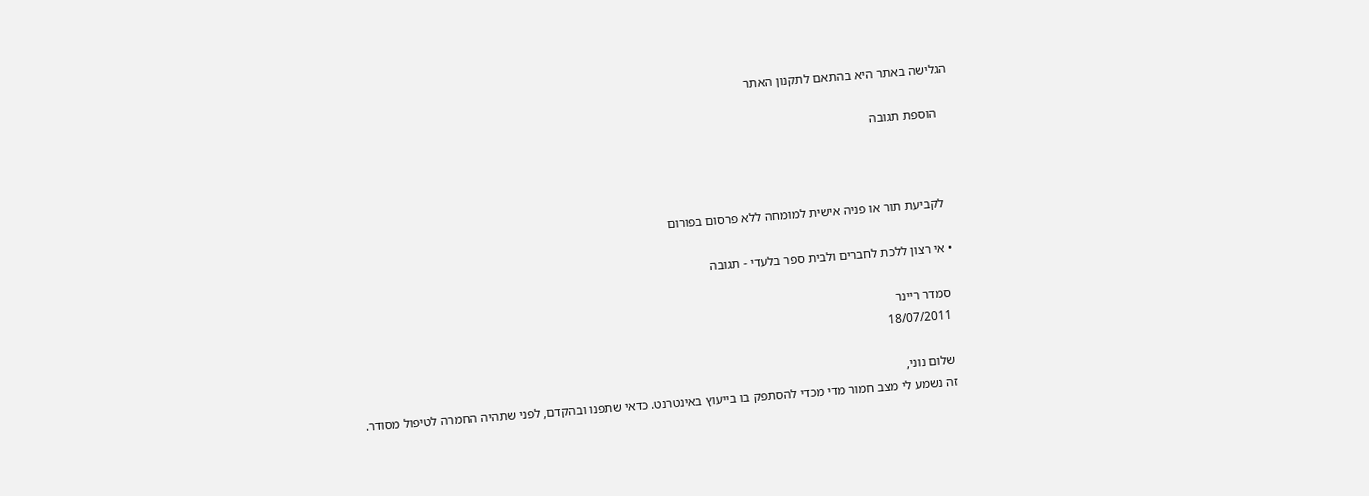הגלישה באתר היא בהתאם לתקנון האתר

    הוספת תגובה



    לקביעת תור או פניה אישית למומחה ללא פרסום בפורום

  • אי רצון ללכת לחברים ולבית ספר בלעדי - תגובה

    סמדר ריינר
    18/07/2011

    שלום נוני,
    זה נשמע לי מצב חמור מדי מכדי להסתפק בו בייעוץ באינטרנט. כדאי שתפנו ובהקדם, לפני שתהיה החמרה לטיפול מסודר.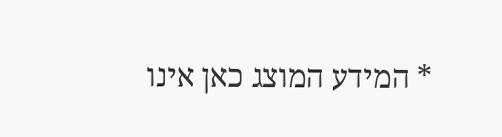* המידע המוצג כאן אינו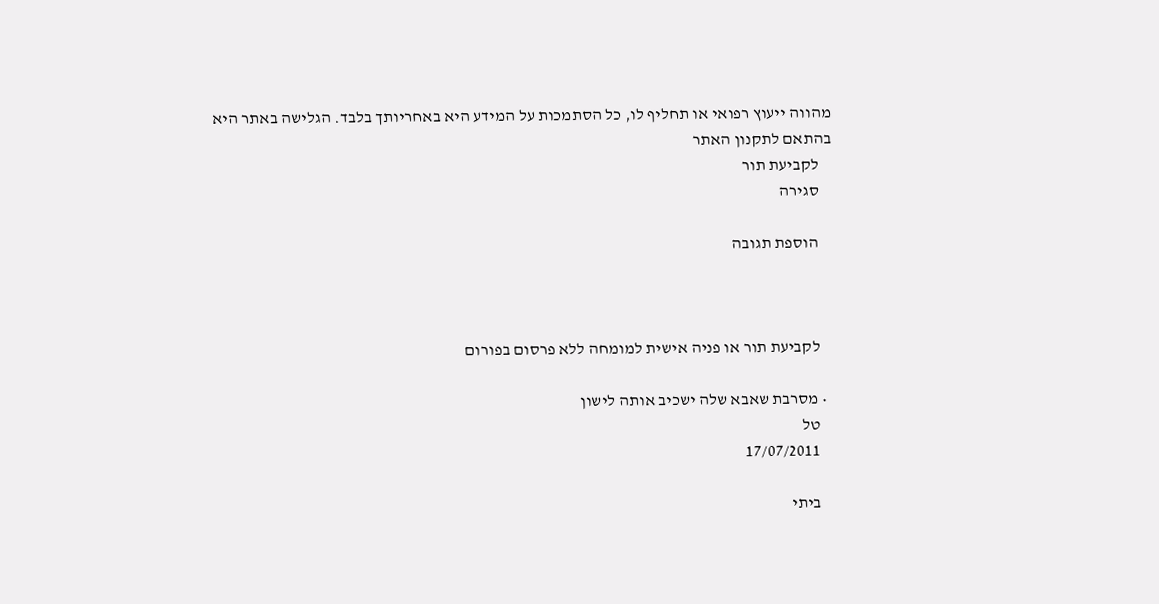מהווה ייעוץ רפואי או תחליף לו, כל הסתמכות על המידע היא באחריותך בלבד. הגלישה באתר היא בהתאם לתקנון האתר
    לקביעת תור
    סגירה

    הוספת תגובה



    לקביעת תור או פניה אישית למומחה ללא פרסום בפורום

  • מסרבת שאבא שלה ישכיב אותה לישון
    טל
    17/07/2011

    ביתי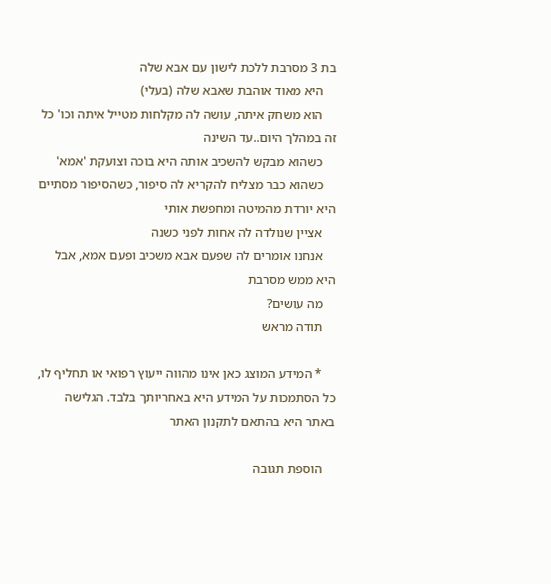בת 3 מסרבת ללכת לישון עם אבא שלה
    היא מאוד אוהבת שאבא שלה (בעלי)
    הוא משחק איתה, עושה לה מקלחות מטייל איתה וכו' כל זה במהלך היום..עד השינה
    כשהוא מבקש להשכיב אותה היא בוכה וצועקת 'אמא'
    כשהוא כבר מצליח להקריא לה סיפור, כשהסיפור מסתיים היא יורדת מהמיטה ומחפשת אותי
    אציין שנולדה לה אחות לפני כשנה
    אנחנו אומרים לה שפעם אבא משכיב ופעם אמא, אבל היא ממש מסרבת
    מה עושים?
    תודה מראש

    * המידע המוצג כאן אינו מהווה ייעוץ רפואי או תחליף לו, כל הסתמכות על המידע היא באחריותך בלבד. הגלישה באתר היא בהתאם לתקנון האתר

    הוספת תגובה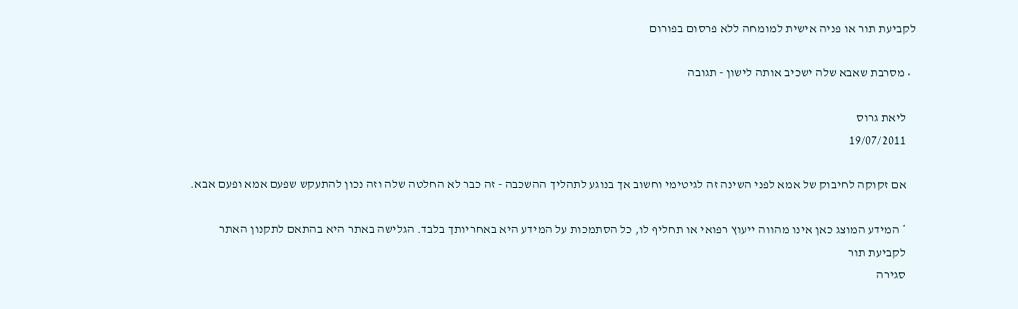לקביעת תור או פניה אישית למומחה ללא פרסום בפורום

  • מסרבת שאבא שלה ישכיב אותה לישון - תגובה

    ליאת גרוס
    19/07/2011

    אם זקוקה לחיבוק של אמא לפני השינה זה לגיטימי וחשוב אך בנוגע לתהליך ההשכבה - זה כבר לא החלטה שלה וזה נכון להתעקש שפעם אמא ופעם אבא.

    * המידע המוצג כאן אינו מהווה ייעוץ רפואי או תחליף לו, כל הסתמכות על המידע היא באחריותך בלבד. הגלישה באתר היא בהתאם לתקנון האתר
    לקביעת תור
    סגירה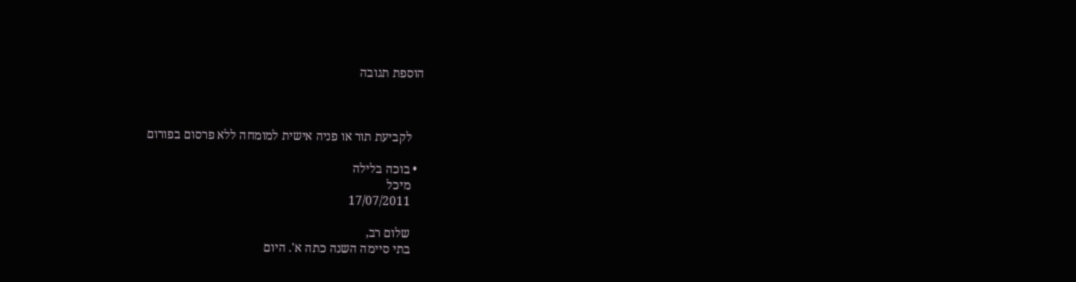הוספת תגובה



    לקביעת תור או פניה אישית למומחה ללא פרסום בפורום

  • בוכה בלילה
    מיכל
    17/07/2011

    שלום רב,
    בתי סיימה השנה כתה א'. היום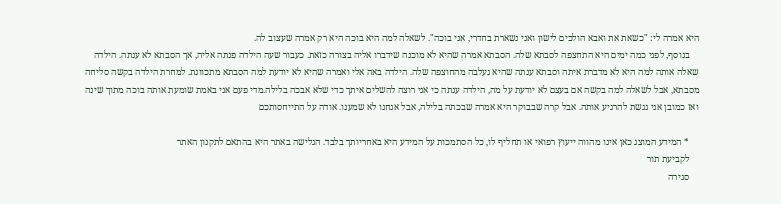היא אמרה לי: "כשאת את ואבא הולכים לישון ואני נשארת בחדרי, אני בוכה". לשאלה למה היא בוכה היא רק אמרה שעצוב לה.
    בנוסף, לפני כמה ימים היא התחצפה לסבתא שלה. הסבתא אמרה שהיא לא מוכנה שידברו אליה בצורה כזאת. כעבור שעה הילדה פנתה אליה, אך הסבתא לא ענתה. הילדה שאלה אותה למה היא לא מדברת איתה וסבתא ענתה שהיא נעלבה מהחוצפה שלה. הילדה באה אלי ואמרה שהיא לא יודעת למה הסבתא מתכוונת. למחרת הילדה בקשה סליחה מסבתא, אבל לשאלה למה בקשה אם בעצם לא יודעת על מה, הילדה ענתה כי אני רוצה להשלים איתך כדי שלא אבכה בלילה.מדי פעם אני באמת שומעת אותה בוכה מתוך שינה ואז כמובן אני נגשת להרגיע אותה. אבל קרה שבבוקר היא אמרה שבכתה בלילה, אבל אנחנו לא שמענו. אודה על התייחסותכם

    * המידע המוצג כאן אינו מהווה ייעוץ רפואי או תחליף לו, כל הסתמכות על המידע היא באחריותך בלבד. הגלישה באתר היא בהתאם לתקנון האתר
    לקביעת תור
    סגירה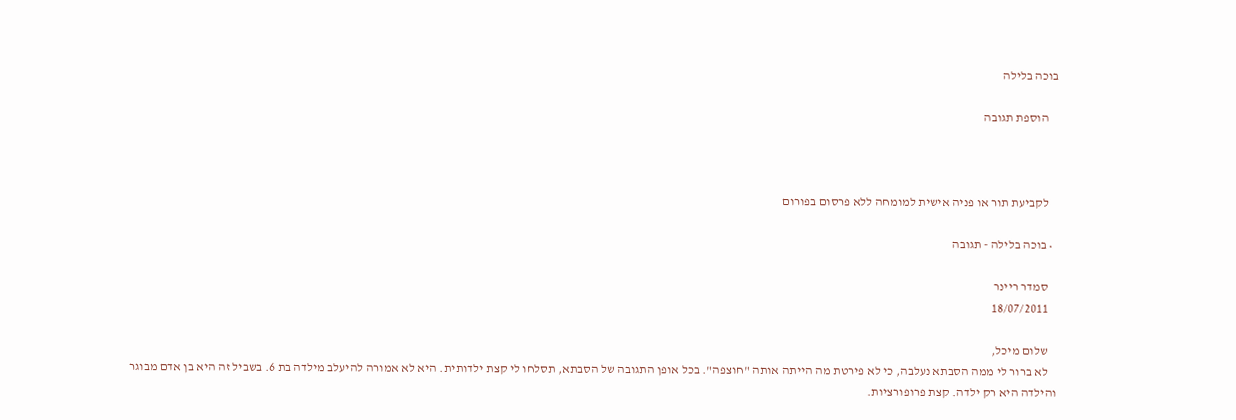בוכה בלילה

    הוספת תגובה



    לקביעת תור או פניה אישית למומחה ללא פרסום בפורום

  • בוכה בלילה - תגובה

    סמדר ריינר
    18/07/2011

    שלום מיכל,
    לא ברור לי ממה הסבתא נעלבה, כי לא פירטת מה הייתה אותה "חוצפה". בכל אופן התגובה של הסבתא, תסלחו לי קצת ילדותית. היא לא אמורה להיעלב מילדה בת 6. בשביל זה היא בן אדם מבוגר והילדה היא רק ילדה. קצת פרופורציות.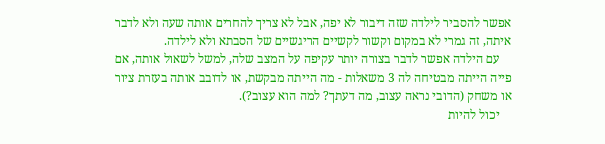אפשר להסביר לילדה שזה דיבור לא יפה, אבל לא צריך להחרים אותה שעה ולא לדבר איתה, זה גמרי לא במקום וקשור לקשיים הריגשיים של הסבתא ולא לילדה.
    עם הילדה אפשר לדבר בצורה יותר עקיפה על המצב שלה, למשל לשאול אותה, אם פייה הייתה מבטיחה לה 3 משאלות - מה הייתה מבקשת, או לדובב אותה בעזרת ציור או משחק (הדובי נראה עצוב, מה דעתך? למה הוא עצוב?).
    יכול להיות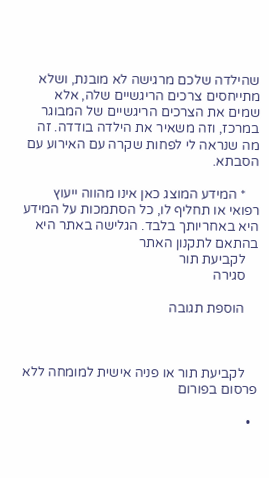שהילדה שלכם מרגישה לא מובנת, ושלא מתייחסים צרכים הריגשיים שלה, אלא שמים את הצרכים הריגשיים של המבוגר במרכז, וזה משאיר את הילדה בודדה. זה מה שנראה לי לפחות שקרה עם האירוע עם הסבתא.

    * המידע המוצג כאן אינו מהווה ייעוץ רפואי או תחליף לו, כל הסתמכות על המידע היא באחריותך בלבד. הגלישה באתר היא בהתאם לתקנון האתר
    לקביעת תור
    סגירה

    הוספת תגובה



    לקביעת תור או פניה אישית למומחה ללא פרסום בפורום

  •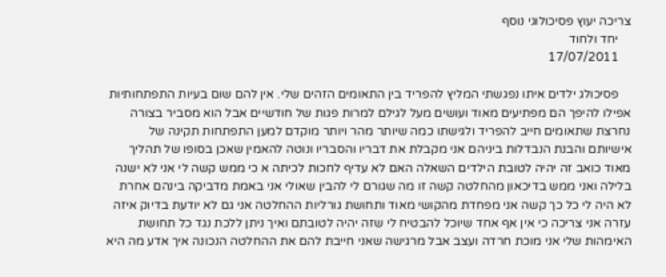צריכה יעוץ פסיכולוגי נוסף
    יחד ולחוד
    17/07/2011

    פסיכולג ילדים איתו נפגשתי המליץ להפריד בין התאומים הזהים שלי. אין להם שום בעיות התפתחותיות אפילו להיפך הם מפתיעים מאוד ועושים מעל לגילם למרות פגות של חודשיים אבל הוא מסביר בצורה נחרצת שתאומים חייב להפריד ולגישתו כמה שיותר מהר ויותר מוקדם למען התפתחות תקינה של אישיותם והבנת הנבדלות ביניהם אני מקבלת את דבריו והסבריו ונוטה להאמין שאכן בסופו של תהליך מאוד כואב זה יהיה לטובת הילדים השאלה האם לא עדיף לחכות לכיתה א כי ממש קשה לי אני לא ישנה בלילה ואני ממש בדיכאון מהחלטה קשה זו מה שגורם לי להבין שאולי אני באמת מדביקה בינהם אחרת לא היה לי כל כך קשה אני מפחדת מהקושי מאוד ותחושת גורליות ההחלטה אני גם לא יודעת בדיוק איזה עזרה אני צריכה כי אין אף אחד שיוכל להבטיח לי שזה יהיה לטובתם ואיך ניתן ללכת נגד כל תחושת האימהות שלי אני מוכת חרדה ועצב אבל מרגישה שאני חייבת להם את ההחלטה הנכונה איך אדע מה היא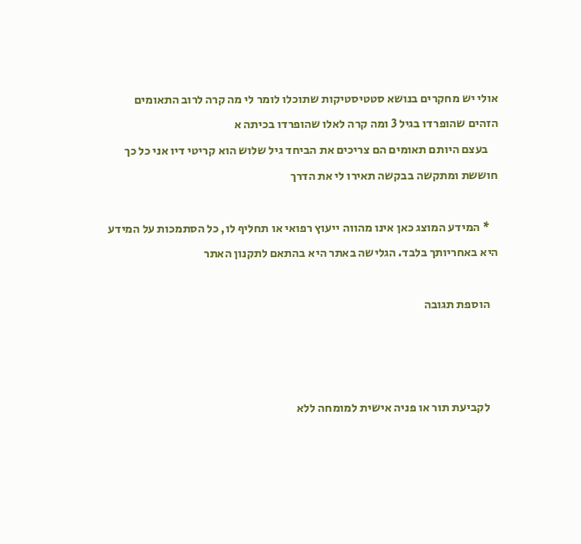אולי יש מחקרים בנושא סטטיסטיקות שתוכלו לומר לי מה קרה לרוב התאומים הזהים שהופרדו בגיל 3 ומה קרה לאלו שהופרדו בכיתה א
    בעצם היותם תאומים הם צריכים את הביחד גיל שלוש הוא קריטי דיו אני כל כך חוששת ומתקשה בבקשה תאירו לי את הדרך

    * המידע המוצג כאן אינו מהווה ייעוץ רפואי או תחליף לו, כל הסתמכות על המידע היא באחריותך בלבד. הגלישה באתר היא בהתאם לתקנון האתר

    הוספת תגובה



    לקביעת תור או פניה אישית למומחה ללא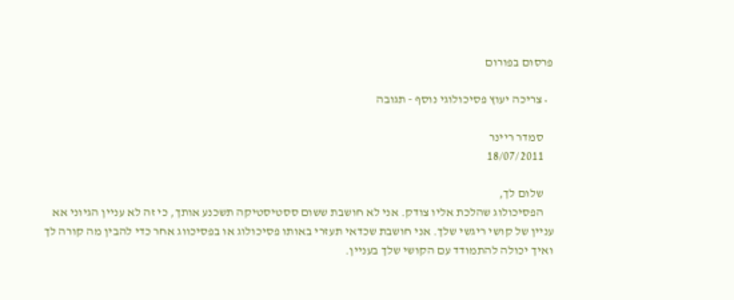פרסום בפורום

  • צריכה יעוץ פסיכולוגי נוסף - תגובה

    סמדר ריינר
    18/07/2011

    שלום לך,
    הפסיכולוג שהלכת אליו צודק. אני לא חושבת ששום ססטיסטיקה תשכנע אותך, כי זה לא עניין הגיוני אא עניין של קושי ריגשי שלך. אני חושבת שכדאי תעזרי באותו פסיכולוג או בפסיכווג אחר כדי להבין מה קורה לך ואיך יכולה להתמודד עם הקושי שלך בעניין.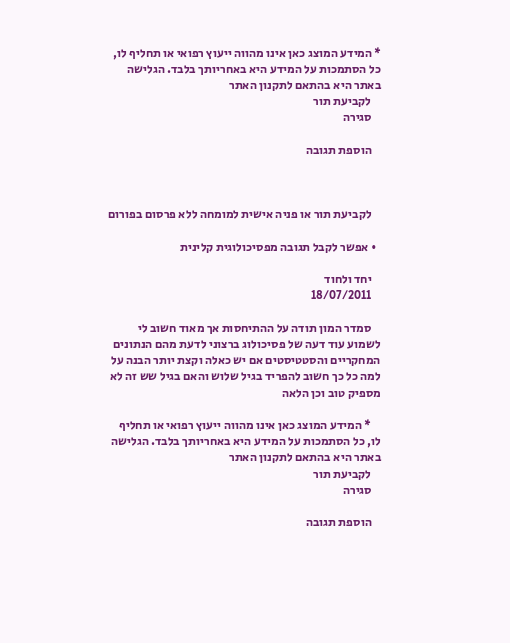* המידע המוצג כאן אינו מהווה ייעוץ רפואי או תחליף לו, כל הסתמכות על המידע היא באחריותך בלבד. הגלישה באתר היא בהתאם לתקנון האתר
    לקביעת תור
    סגירה

    הוספת תגובה



    לקביעת תור או פניה אישית למומחה ללא פרסום בפורום

  • אפשר לקבל תגובה מפסיכולוגית קלינית

    יחד ולחוד
    18/07/2011

    סמדר המון תודה על ההתיחסות אך מאוד חשוב לי לשמוע עוד דעה של פסיכולוג ברצוני לדעת מהם הנתונים המחקריים והסטטיסטים אם יש כאלה וקצת יותר הבנה על למה כל כך חשוב להפריד בגיל שלוש והאם בגיל שש זה לא מספיק טוב וכן הלאה

    * המידע המוצג כאן אינו מהווה ייעוץ רפואי או תחליף לו, כל הסתמכות על המידע היא באחריותך בלבד. הגלישה באתר היא בהתאם לתקנון האתר
    לקביעת תור
    סגירה

    הוספת תגובה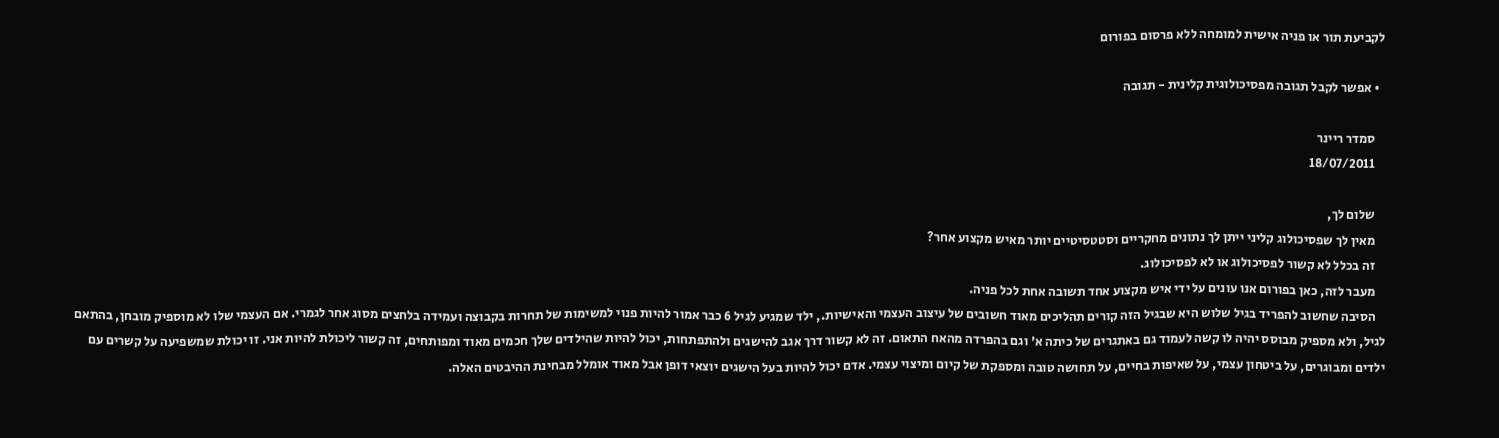לקביעת תור או פניה אישית למומחה ללא פרסום בפורום

  • אפשר לקבל תגובה מפסיכולוגית קלינית - תגובה

    סמדר ריינר
    18/07/2011

    שלום לך,
    מאין לך שפסיכולוג קליני ייתן לך נתונים מחקריים וסטטסיטיים יותר מאיש מקצוע אחר?
    זה בכלל לא קשור לפסיכולוג או לא לפסיכולוג.
    מעבר לזה, כאן בפורום אנו עונים על ידי איש מקצוע אחד תשובה אחת לכל פניה.
    הסיבה שחשוב להפריד בגיל שלוש היא שבגיל הזה קורים תהליכים מאוד חשובים של עיצוב העצמי והאישיות., ילד שמגיע לגיל 6 כבר אמור להיות פנוי למשימות של תחרות בקבוצה ועמידה בלחצים מסוג אחר לגמרי. אם העצמי שלו לא מוספיק מובחן, בהתאם לגיל, ולא מספיק מבוסס יהיה לו קשה לעמוד גם באתגרים של כיתה א' וגם בהפרדה מהאח התאום. זה לא קשור דרך אגב להישגים ולהתפתחות, יכול להיות שהילדים שלך חכמים מאוד ומפותחים, זה קשור ליכולת להיות אני. זו יכולת שמשפיעה על קשרים עם ילדים ומבוגרים, על ביטחון עצמי, על שאיפות בחיים, על תחושה טובה ומספקת של קיום ומיצוי עצמי. אדם יכול להיות בעל הישגים יוצאי דופן אבל מאוד אומלל מבחינת ההיבטים האלה.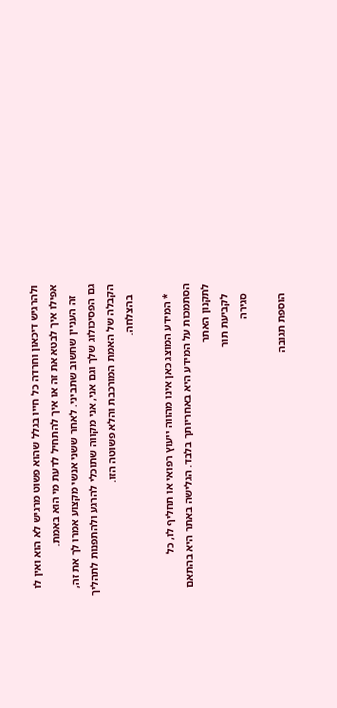ולהרגיש דיכאון וחרדה כל חייו בגלל שהוא פשוט מרגיש לא הוא ואין לו אפילו איך לבטא את זה או איך להתחיל לדעת מי הוא באמת.
    זה העניין שחשוב שתביני. לאחר ששני אנשי מקצוע אמרו לך את זה, גם הפסיכולוג שלך וגם אני, אני מקווה שתוכלי להרגע ולהתפנות לתהליך הקבלה של האמת המורכבת והלא פשוטה הזו.
    בהצלחה.

    * המידע המוצג כאן אינו מהווה ייעוץ רפואי או תחליף לו, כל הסתמכות על המידע היא באחריותך בלבד. הגלישה באתר היא בהתאם לתקנון האתר
    לקביעת תור
    סגירה

    הוספת תגובה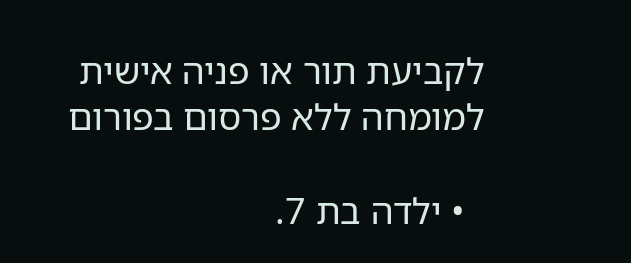לקביעת תור או פניה אישית למומחה ללא פרסום בפורום

  • ילדה בת 7.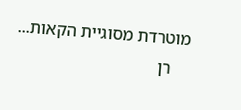מוטרדת מסוגיית הקאות...
    רן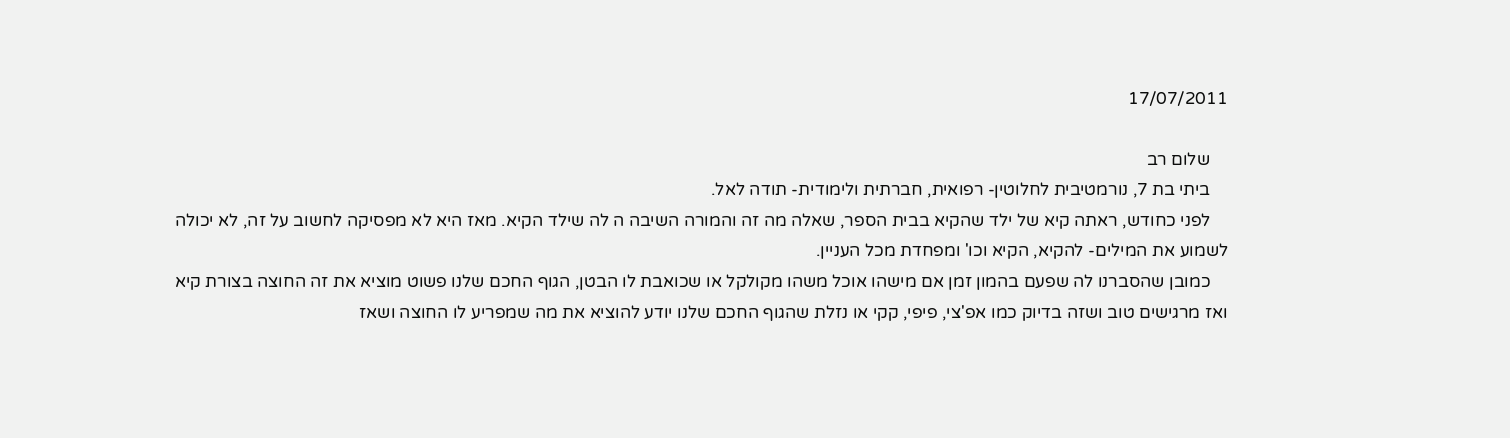17/07/2011

    שלום רב
    ביתי בת 7, נורמטיבית לחלוטין- רפואית, חברתית ולימודית- תודה לאל.
    לפני כחודש, ראתה קיא של ילד שהקיא בבית הספר, שאלה מה זה והמורה השיבה ה לה שילד הקיא. מאז היא לא מפסיקה לחשוב על זה, לא יכולה לשמוע את המילים- להקיא, הקיא וכו' ומפחדת מכל העניין.
    כמובן שהסברנו לה שפעם בהמון זמן אם מישהו אוכל משהו מקולקל או שכואבת לו הבטן, הגוף החכם שלנו פשוט מוציא את זה החוצה בצורת קיא ואז מרגישים טוב ושזה בדיוק כמו אפ'צי, פיפי, קקי או נזלת שהגוף החכם שלנו יודע להוציא את מה שמפריע לו החוצה ושאז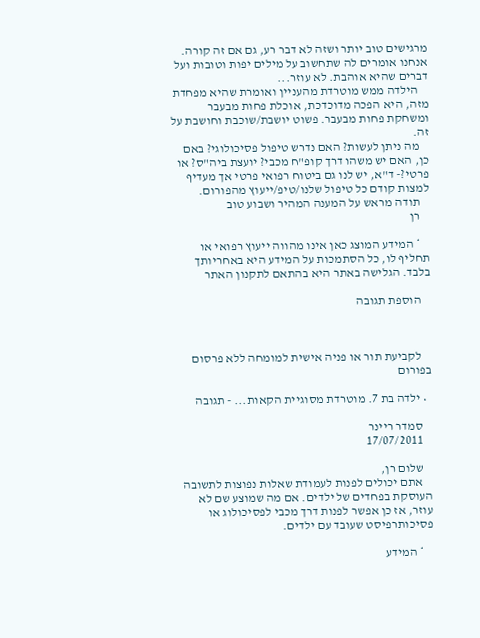מרגישים טוב יותר ושזה לא דבר רע, גם אם זה קורה. אנחנו אומרים לה שתחשוב על מילים יפות וטובות ועל דברים שהיא אוהבת. לא עוזר...
    הילדה ממש מוטרדת מהעניין ואומרת שהיא מפחדת מזה, היא הפכה מדוכדכת, אוכלת פחות מבעבר ומשחקת פחות מבעבר. פשוט יושבת/שוכבת וחושבת על זה.
    מה ניתן לעשות? האם נדרש טיפול פסיכולוגי? באם כן, האם יש משהו דרך קופ"ח מכבי? יועצת ביה"ס? או פרטי?- ד"א, יש לנו גם ביטוח רפואי פרטי אך מעדיף למצות קודם כל טיפול שלנו/טיפ/ייעוץ מהפורום.
    תודה מראש על המענה המהיר ושבוע טוב
    רן

    * המידע המוצג כאן אינו מהווה ייעוץ רפואי או תחליף לו, כל הסתמכות על המידע היא באחריותך בלבד. הגלישה באתר היא בהתאם לתקנון האתר

    הוספת תגובה



    לקביעת תור או פניה אישית למומחה ללא פרסום בפורום

  • ילדה בת 7. מוטרדת מסוגיית הקאות... - תגובה

    סמדר ריינר
    17/07/2011

    שלום רן,
    אתם יכולים לפנות לעמודת שאלות נפוצות לתשובה העוסקת בפחדים של ילדים. אם מה שמוצע שם לא עוזר, אז כן אפשר לפנות דרך מכבי לפסיכולוג או פסיכותרפיסט שעובד עם ילדים.

    * המידע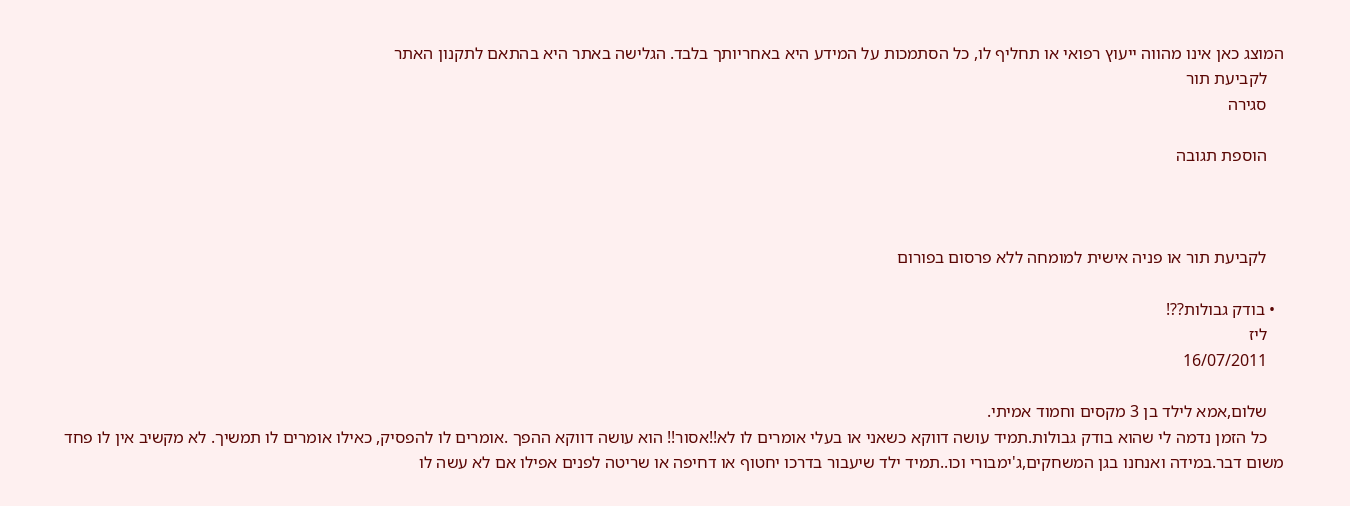המוצג כאן אינו מהווה ייעוץ רפואי או תחליף לו, כל הסתמכות על המידע היא באחריותך בלבד. הגלישה באתר היא בהתאם לתקנון האתר
    לקביעת תור
    סגירה

    הוספת תגובה



    לקביעת תור או פניה אישית למומחה ללא פרסום בפורום

  • בודק גבולות??!
    ליז
    16/07/2011

    שלום,אמא לילד בן 3 מקסים וחמוד אמיתי.
    כל הזמן נדמה לי שהוא בודק גבולות.תמיד עושה דווקא כשאני או בעלי אומרים לו לא!!אסור!! הוא עושה דווקא ההפך .אומרים לו להפסיק, כאילו אומרים לו תמשיך. לא מקשיב אין לו פחד משום דבר.במידה ואנחנו בגן המשחקים,ג'ימבורי וכו..תמיד ילד שיעבור בדרכו יחטוף או דחיפה או שריטה לפנים אפילו אם לא עשה לו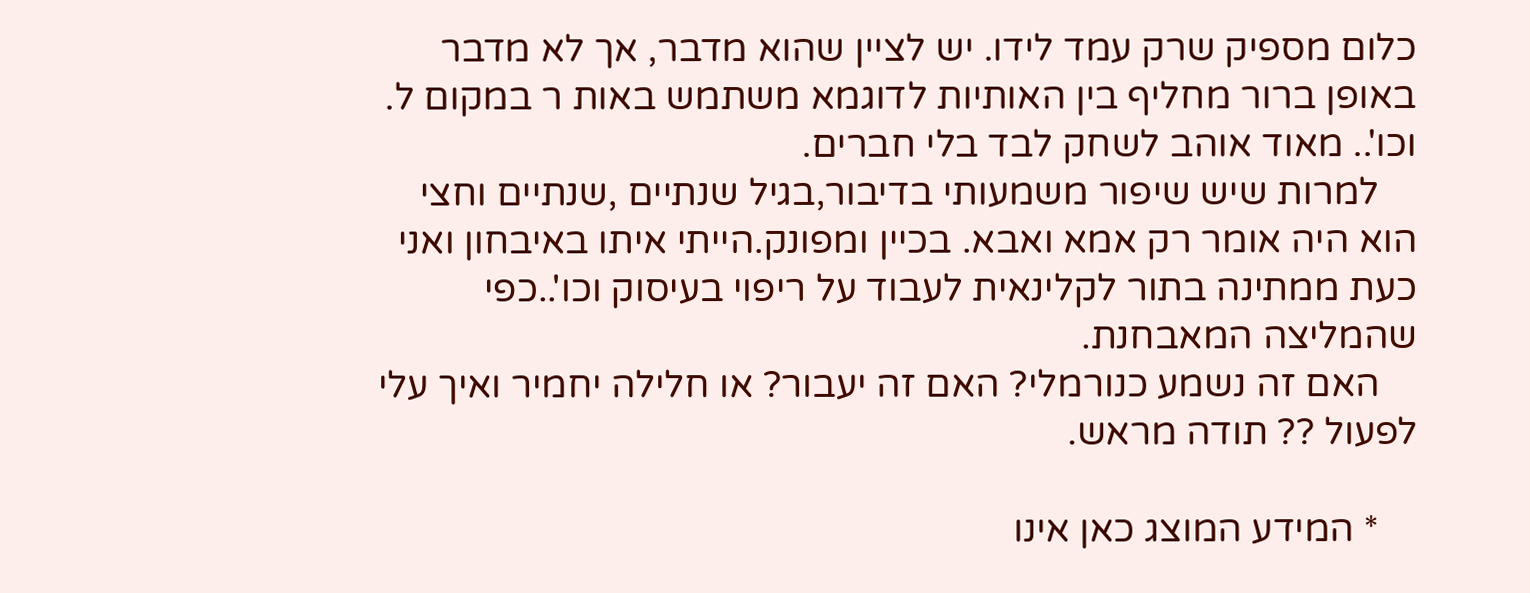כלום מספיק שרק עמד לידו. יש לציין שהוא מדבר, אך לא מדבר באופן ברור מחליף בין האותיות לדוגמא משתמש באות ר במקום ל. וכו'.. מאוד אוהב לשחק לבד בלי חברים.
    למרות שיש שיפור משמעותי בדיבור,בגיל שנתיים ,שנתיים וחצי הוא היה אומר רק אמא ואבא. בכיין ומפונק.הייתי איתו באיבחון ואני כעת ממתינה בתור לקלינאית לעבוד על ריפוי בעיסוק וכו'..כפי שהמליצה המאבחנת.
    האם זה נשמע כנורמלי? האם זה יעבור? או חלילה יחמיר ואיך עלי לפעול ?? תודה מראש.

    * המידע המוצג כאן אינו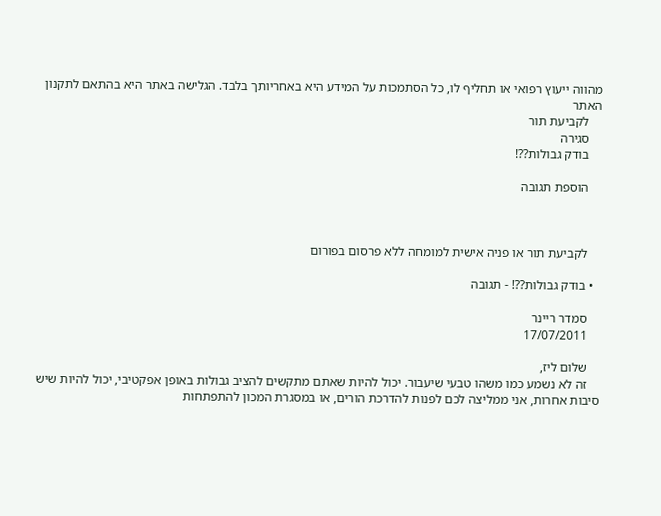מהווה ייעוץ רפואי או תחליף לו, כל הסתמכות על המידע היא באחריותך בלבד. הגלישה באתר היא בהתאם לתקנון האתר
    לקביעת תור
    סגירה
    בודק גבולות??!

    הוספת תגובה



    לקביעת תור או פניה אישית למומחה ללא פרסום בפורום

  • בודק גבולות??! - תגובה

    סמדר ריינר
    17/07/2011

    שלום ליז,
    זה לא נשמע כמו משהו טבעי שיעבור. יכול להיות שאתם מתקשים להציב גבולות באופן אפקטיבי, יכול להיות שיש סיבות אחרות, אני ממליצה לכם לפנות להדרכת הורים, או במסגרת המכון להתפתחות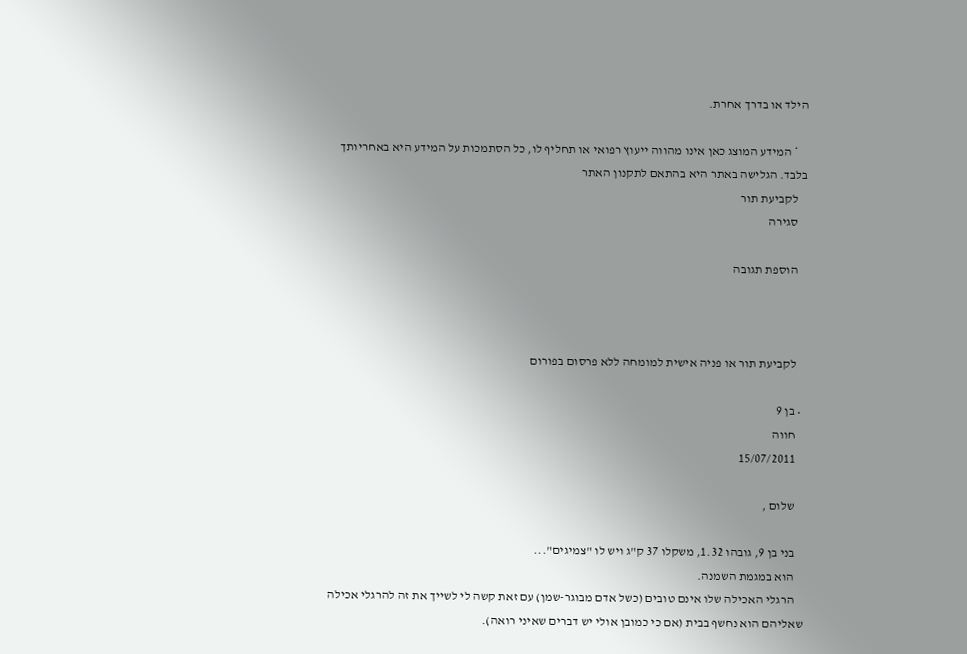הילד או בדרך אחרת.

    * המידע המוצג כאן אינו מהווה ייעוץ רפואי או תחליף לו, כל הסתמכות על המידע היא באחריותך בלבד. הגלישה באתר היא בהתאם לתקנון האתר
    לקביעת תור
    סגירה

    הוספת תגובה



    לקביעת תור או פניה אישית למומחה ללא פרסום בפורום

  • בן 9
    חווה
    15/07/2011

    שלום ,

    בני בן 9, גובהו 1.32, משקלו 37 ק"ג ויש לו "צמיגים"...
    הוא במגמת השמנה.
    הרגלי האכילה שלו אינם טובים (כשל אדם מבוגר-שמן) עם זאת קשה לי לשייך את זה להרגלי אכילה שאליהם הוא נחשף בבית (אם כי כמובן אולי יש דברים שאיני רואה).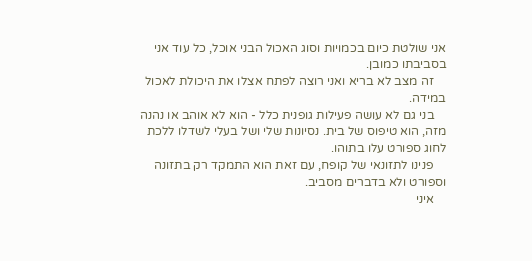אני שולטת כיום בכמויות וסוג האכול הבני אוכל, כל עוד אני בסביבתו כמובן.
    זה מצב לא בריא ואני רוצה לפתח אצלו את היכולת לאכול במידה.
    בני גם לא עושה פעילות גופנית כלל - הוא לא אוהב או נהנה מזה, הוא טיפוס של בית. נסיונות שלי ושל בעלי לשדלו ללכת לחוג ספורט עלו בתוהו.
    פנינו לתזונאי של קופח, עם זאת הוא התמקד רק בתזונה וספורט ולא בדברים מסביב.
    איני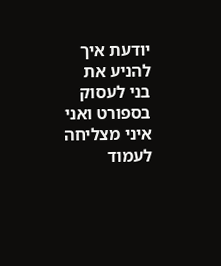יודעת איך להניע את בני לעסוק בספורט ואני איני מצליחה לעמוד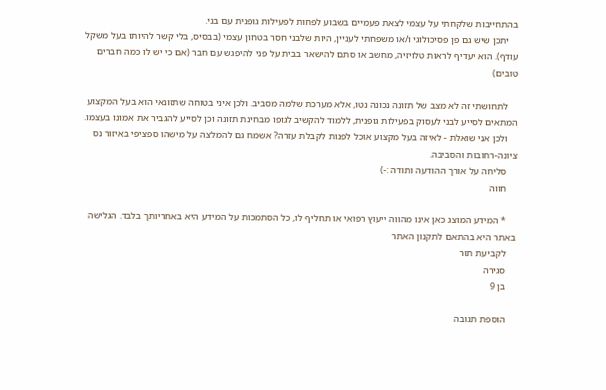בהתחייבות שלקחתי על עצמי לצאת פעמיים בשבוע לפחות לפעילות גופנית עם בני.
    יתכן שיש גם פן פסיכולוגי ו/או משפחתי לעניין, היות שלבני חסר בטחון עצמי (בבסיס, בלי קשר להיותו בעל משקל עודף). הוא יעדיף לראות טלויזיה, מחשב או סתם להישאר בבית על פני להיפגש עם חבר (אם כי יש לו כמה חברים טובים)

    לתחושתי זה לא מצב של תזונה נכונה נטו, אלא מערכת שלמה מסביב. ולכן איני בטוחה שתזונאי הוא בעל המקצוע המתאים לסייע לבני לעסוק בפעילות גופנית, ללמוד להקשיב לגופו מבחינת תזונה וכן לסייע להגביר את אמונו בעצמו.
    ולכן אני שואלת - לאיזה בעל מקצוע אוכל לפנות לקבלת עזרה? אשמח גם להמלצה על מישהו ספציפי באיזור נס ציונה-רחובות והסביבה.
    סליחה על אורך ההודעה ותודה :-)
    חווה

    * המידע המוצג כאן אינו מהווה ייעוץ רפואי או תחליף לו, כל הסתמכות על המידע היא באחריותך בלבד. הגלישה באתר היא בהתאם לתקנון האתר
    לקביעת תור
    סגירה
    בן 9

    הוספת תגובה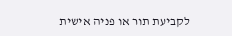לקביעת תור או פניה אישית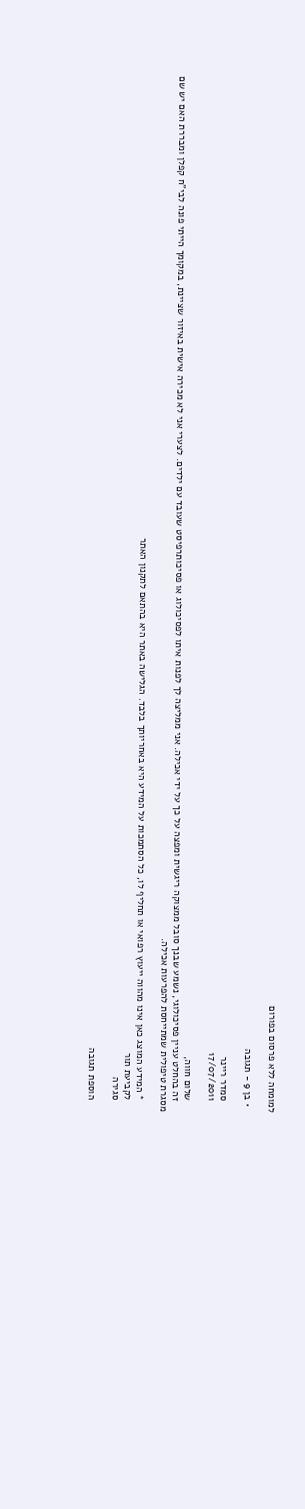למומחה ללא פרסום בפורום

  • בן 9 - תגובה

    סמדר ריינר
    17/07/2011

    שלום חווה,
    זה בהחלט עניין פסיכולוגי, נשמע שבנך סובל ממצוקה ריגשית ומפצה על כך על ידי אכילה. אני ממליצה לך לפנות איתו לפסיכולוג או פסיכותרפיסט שעובד עם ילדים. לצערי אני לא מכירה אישית באיזור שציינת, במקומך הייתי פונה לבי"ח קפלן ומבררת האם יש שם מסגרת טיפולית שמתייחסת להפרעות אכילה.

    * המידע המוצג כאן אינו מהווה ייעוץ רפואי או תחליף לו, כל הסתמכות על המידע היא באחריותך בלבד. הגלישה באתר היא בהתאם לתקנון האתר
    לקביעת תור
    סגירה

    הוספת תגובה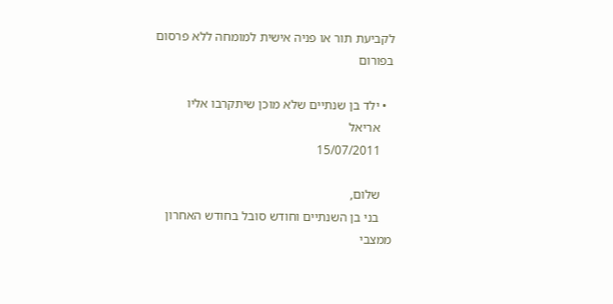לקביעת תור או פניה אישית למומחה ללא פרסום בפורום

  • ילד בן שנתיים שלא מוכן שיתקרבו אליו
    אריאל
    15/07/2011

    שלום,
    בני בן השנתיים וחודש סובל בחודש האחרון ממצבי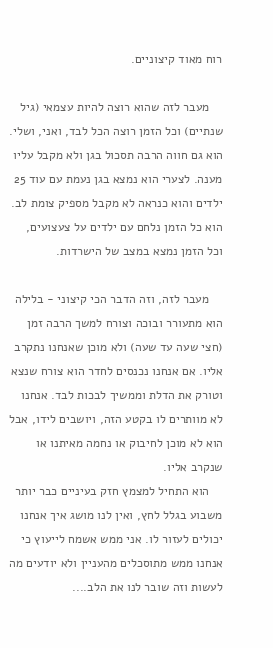רוח מאוד קיצוניים.

    מעבר לזה שהוא רוצה להיות עצמאי (גיל שנתיים) וכל הזמן רוצה הכל לבד, ואני, ושלי. הוא גם חווה הרבה תסכול בגן ולא מקבל עליו מענה. לצערי הוא נמצא בגן נעמת עם עוד 25 ילדים והוא כנראה לא מקבל מספיק צומת לב. הוא כל הזמן נלחם עם ילדים על צעצועים, וכל הזמן נמצא במצב של הישרדות.

    מעבר לזה, וזה הדבר הכי קיצוני - בלילה הוא מתעורר ובוכה וצורח למשך הרבה זמן (חצי שעה עד שעה) ולא מוכן שאנחנו נתקרב אליו. אם אנחנו נכנסים לחדר הוא צורח שנצא וטורק את הדלת וממשיך לבכות לבד. אנחנו לא מוותרים לו בקטע הזה, ויושבים לידו, אבל הוא לא מוכן לחיבוק או נחמה מאיתנו או שנקרב אליו.
    הוא התחיל למצמץ חזק בעיניים כבר יותר משבוע בגלל לחץ, ואין לנו מושג איך אנחנו יכולים לעזור לו. אני ממש אשמח לייעוץ כי אנחנו ממש מתוסכלים מהעניין ולא יודעים מה לעשות וזה שובר לנו את הלב....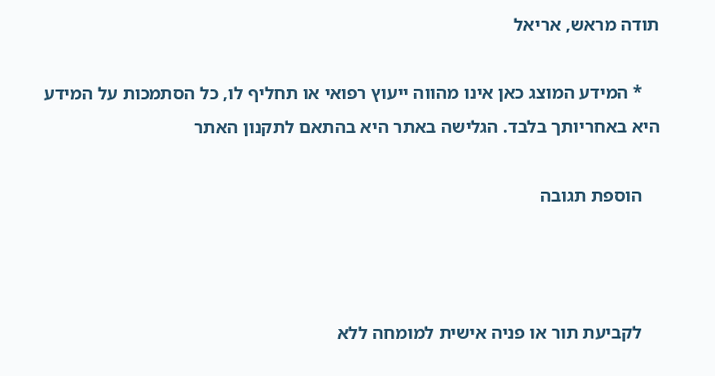תודה מראש, אריאל

    * המידע המוצג כאן אינו מהווה ייעוץ רפואי או תחליף לו, כל הסתמכות על המידע היא באחריותך בלבד. הגלישה באתר היא בהתאם לתקנון האתר

    הוספת תגובה



    לקביעת תור או פניה אישית למומחה ללא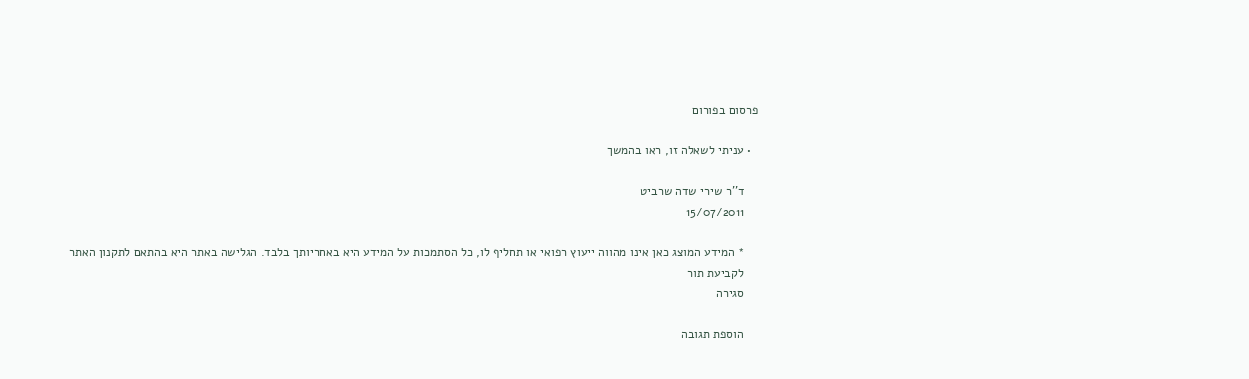פרסום בפורום

  • עניתי לשאלה זו, ראו בהמשך

    ד''ר שירי שדה שרביט
    15/07/2011

    * המידע המוצג כאן אינו מהווה ייעוץ רפואי או תחליף לו, כל הסתמכות על המידע היא באחריותך בלבד. הגלישה באתר היא בהתאם לתקנון האתר
    לקביעת תור
    סגירה

    הוספת תגובה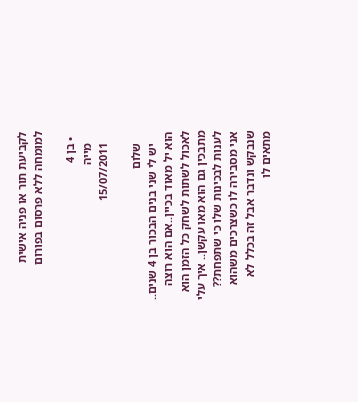לקביעת תור או פניה אישית למומחה ללא פרסום בפורום

  • בן 4
    מייה
    15/07/2011

    שלום
    יש לי שני בנים הבכור בן 4 שנים.. הוא יל מאוד בכיין..אם הוא רוצה לאכול לשתות לשחק כל הזמן הוא מתבכין גם הוא מאו עקשן.. איך עלי לענות לבכינות שלו כי שתפחת?? אני מסבירה לו כשצרכים משהוא שנבקש ונדבר אבל זה בכלל לא מתאים לו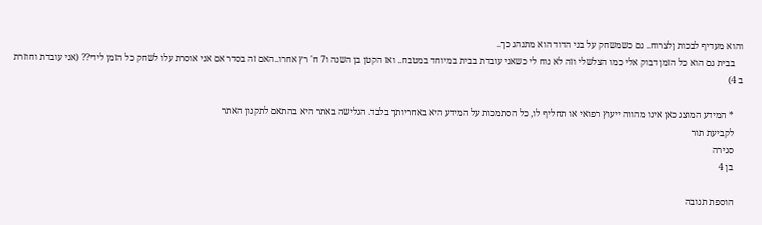והוא מעדיף לבכות ןלצרוח.. גם כשמשחק על בני הדוד הוא מתנהג כך..
    בבית גם הוא כל הזמן דבוק אלי כמו הצלשלי וזה לא נוח לי כשאני עובדת בבית במיוחד במטבח.. ואז הקטן בן השנה ו7 ח' רץ אחרו..האם זה בסדר אם אני אוסרת עלו לשחק כל הזמן לידי?? (אני עובדת וחוזרת ב 4)

    * המידע המוצג כאן אינו מהווה ייעוץ רפואי או תחליף לו, כל הסתמכות על המידע היא באחריותך בלבד. הגלישה באתר היא בהתאם לתקנון האתר
    לקביעת תור
    סגירה
    בן 4

    הוספת תגובה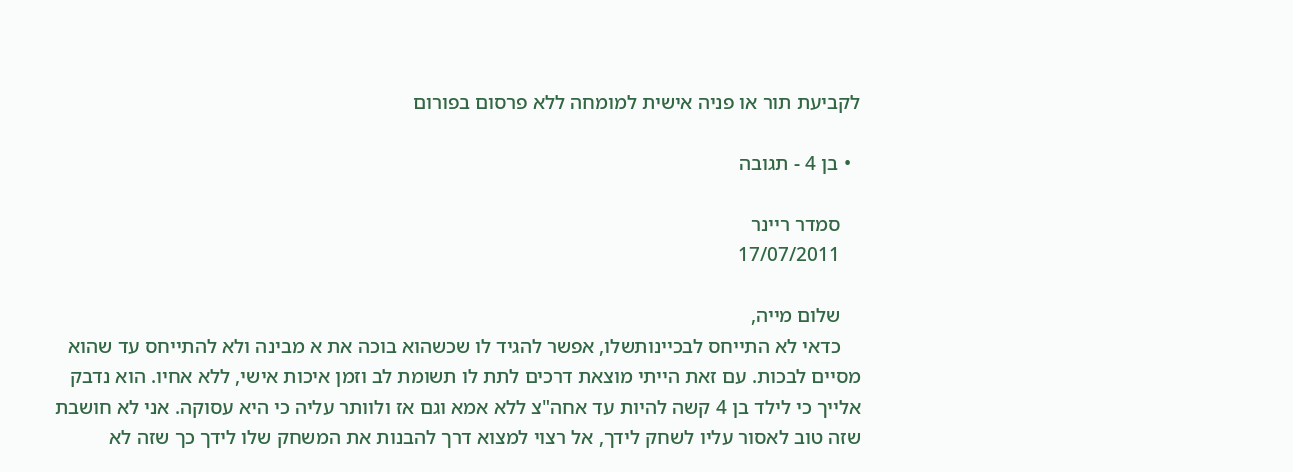לקביעת תור או פניה אישית למומחה ללא פרסום בפורום

  • בן 4 - תגובה

    סמדר ריינר
    17/07/2011

    שלום מייה,
    כדאי לא התייחס לבכיינותשלו, אפשר להגיד לו שכשהוא בוכה את א מבינה ולא להתייחס עד שהוא מסיים לבכות. עם זאת הייתי מוצאת דרכים לתת לו תשומת לב וזמן איכות אישי, ללא אחיו. הוא נדבק אלייך כי לילד בן 4 קשה להיות עד אחה"צ ללא אמא וגם אז ולוותר עליה כי היא עסוקה. אני לא חושבת שזה טוב לאסור עליו לשחק לידך, אל רצוי למצוא דרך להבנות את המשחק שלו לידך כך שזה לא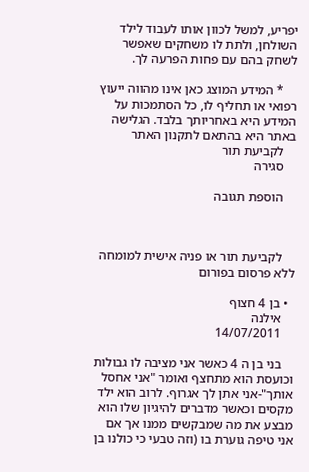יפריע, למשל לכוון אותו לעבוד לילד השולחן, ולתת לו משחקים שאפשר לשחק בהם עם פחות הפרעה לך.

    * המידע המוצג כאן אינו מהווה ייעוץ רפואי או תחליף לו, כל הסתמכות על המידע היא באחריותך בלבד. הגלישה באתר היא בהתאם לתקנון האתר
    לקביעת תור
    סגירה

    הוספת תגובה



    לקביעת תור או פניה אישית למומחה ללא פרסום בפורום

  • בן 4 חצוף
    אילנה
    14/07/2011

    בני בן ה 4 כאשר אני מציבה לו גבולות וכועסת הוא מתחצף ואומר "אני אחסל אותך"-אני אתן לך אגרוף. לרוב הוא ילד מקסים וכאשר מדברים להיגיון שלו הוא מבצע את מה שמבקשים ממנו אך אם אני טיפה גוערת בו (וזה טבעי כי כולנו בן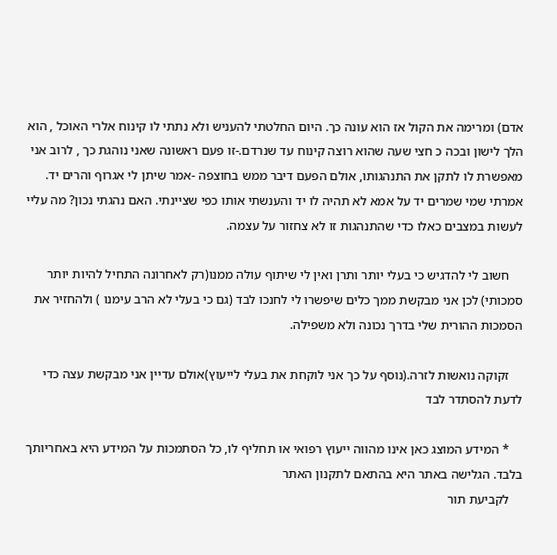אדם) ומרימה את הקול אז הוא עונה כך. היום החלטתי להעניש ולא נתתי לו קינוח אלרי האוכל , הוא הלך לישון ובכה כ חצי שעה שהוא רוצה קינוח עד שנרדם.-זו פעם ראשונה שאני נוהגת כך , לרוב אני מאפשרת לו לתקן את התנהגותו, אולם הפעם דיבר ממש בחוצפה -אמר שיתן לי אגרוף והרים יד. אמרתי שמי שמרים יד על אמא לא תהיה לו יד והענשתי אותו כפי שציינתי. האם נהגתי נכון? מה עליי לעשות במצבים כאלו כדי שהתנהגות זו לא צחזור על עצמה.

    חשוב לי להדגיש כי בעלי יותר ותרן ואין לי שיתוף עולה ממנו(רק לאחרונה התחיל להיות יותר סמכותי) לכן אני מבקשת ממך כלים שיפשרו לי לחנכו לבד (גם כי בעלי לא הרב עימנו ) ולהחזיר את הסמכות ההורית שלי בדרך נכונה ולא משפילה.

    זקוקה נואשות לזרה.(נוסף על כך אני לוקחת את בעלי לייעוץ)אולם עדיין אני מבקשת עצה כדי לדעת להסתדר לבד

    * המידע המוצג כאן אינו מהווה ייעוץ רפואי או תחליף לו, כל הסתמכות על המידע היא באחריותך בלבד. הגלישה באתר היא בהתאם לתקנון האתר
    לקביעת תור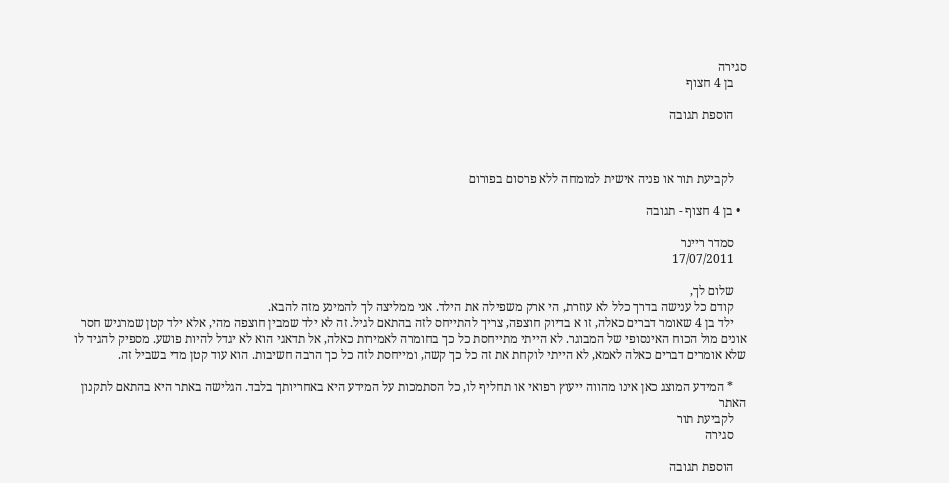סגירה
    בן 4 חצוף

    הוספת תגובה



    לקביעת תור או פניה אישית למומחה ללא פרסום בפורום

  • בן 4 חצוף - תגובה

    סמדר ריינר
    17/07/2011

    שלום לך,
    קודם כל ענישה בדרך כלל לא עוזרת, הי ארק משפילה את הילד. אני ממליצה לך להמינע מזה להבא.
    ילד בן 4 שאומר דברים כאלה, זו א בדיוק חוצפה, צריך להתייחס לזה בהתאם לגיל. זה לא ילד שמבין חוצפה מהי, אלא ילד קטן שמרגיש חסר אונים מול הכוח האינסופי של המבוגר. לא הייתי מתייחסת כל כך בחומרה לאמירות כאלה, אל תדאגי הוא לא יגדל להיות פושע. מספיק להגיד לו שלא אומרים דברים כאלה לאמא, לא הייתי לוקחת את זה כל כך קשה, ומייחסת לזה כל כך הרבה חשיבות. הוא עוד קטן מדי בשביל זה.

    * המידע המוצג כאן אינו מהווה ייעוץ רפואי או תחליף לו, כל הסתמכות על המידע היא באחריותך בלבד. הגלישה באתר היא בהתאם לתקנון האתר
    לקביעת תור
    סגירה

    הוספת תגובה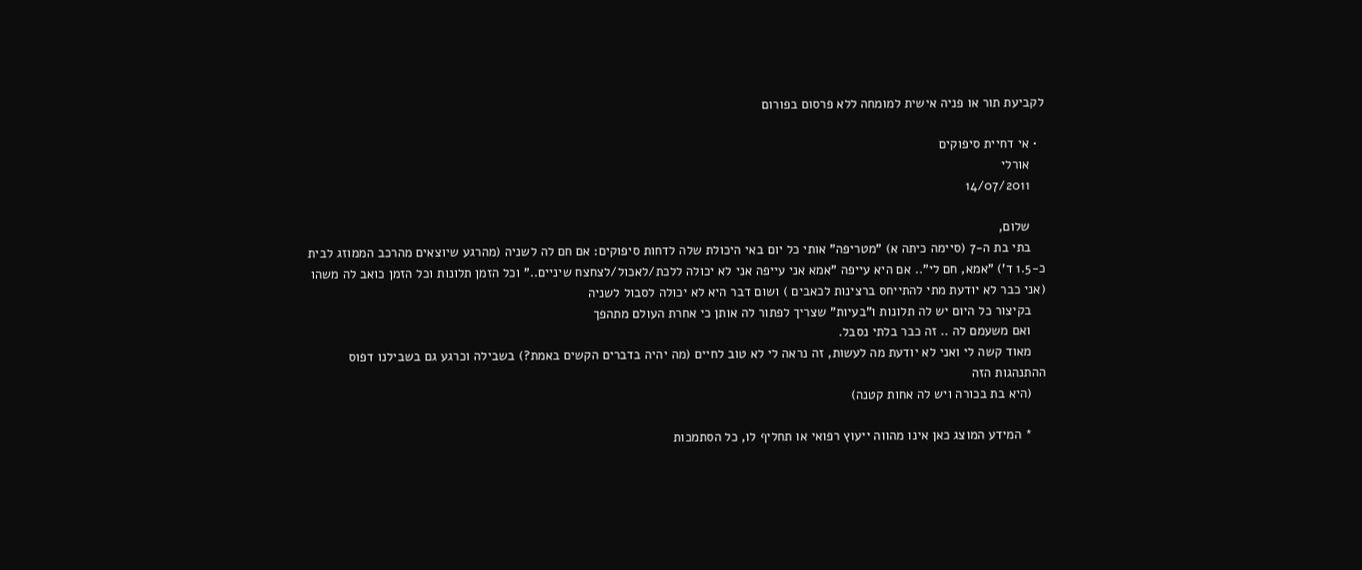לקביעת תור או פניה אישית למומחה ללא פרסום בפורום

  • אי דחיית סיפוקים
    אורלי
    14/07/2011

    שלום,
    בתי בת ה-7 (סיימה כיתה א) "מטריפה" אותי כל יום באי היכולת שלה לדחות סיפוקים: אם חם לה לשניה (מהרגע שיוצאים מהרכב הממוזג לבית כ-1.5 ד') "אמא, חם לי".. אם היא עייפה "אמא אני עייפה אני לא יכולה ללכת/לאכול/לצחצח שיניים.." וכל הזמן תלונות וכל הזמן כואב לה משהו (אני כבר לא יודעת מתי להתייחס ברצינות לכאבים ) ושום דבר היא לא יכולה לסבול לשניה
    בקיצור כל היום יש לה תלונות ו"בעיות" שצריך לפתור לה אותן כי אחרת העולם מתהפך
    ואם משעמם לה .. זה כבר בלתי נסבל.
    מאוד קשה לי ואני לא יודעת מה לעשות, זה נראה לי לא טוב לחיים (מה יהיה בדברים הקשים באמת?) בשבילה וכרגע גם בשבילנו דפוס ההתנהגות הזה
    (היא בת בכורה ויש לה אחות קטנה)

    * המידע המוצג כאן אינו מהווה ייעוץ רפואי או תחליף לו, כל הסתמכות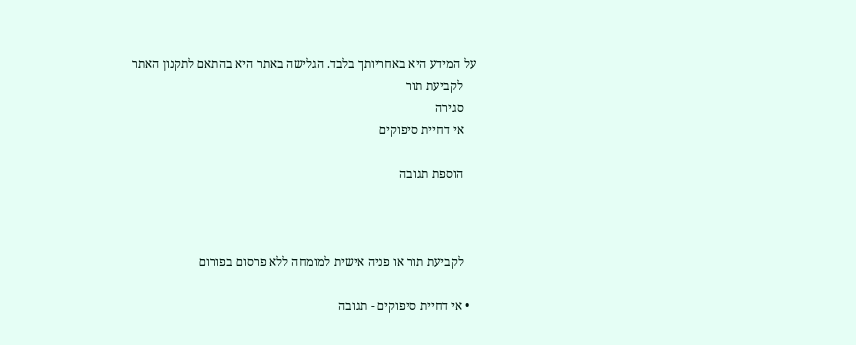על המידע היא באחריותך בלבד. הגלישה באתר היא בהתאם לתקנון האתר
    לקביעת תור
    סגירה
    אי דחיית סיפוקים

    הוספת תגובה



    לקביעת תור או פניה אישית למומחה ללא פרסום בפורום

  • אי דחיית סיפוקים - תגובה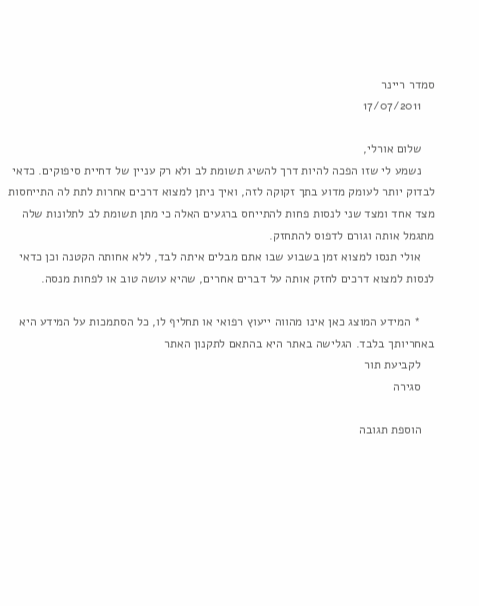סמדר ריינר
    17/07/2011

    שלום אורלי,
    נשמע לי שזו הפכה להיות דרך להשיג תשומת לב ולא רק עניין של דחיית סיפוקים. כדאי לבדוק יותר לעומק מדוע בתך זקוקה לזה, ואיך ניתן למצוא דרכים אחרות לתת לה התייחסות מצד אחד ומצד שני לנסות פחות להתייחס ברגעים האלה כי מתן תשומת לב לתלונות שלה מתגמל אותה וגורם לדפוס להתחזק.
    אולי תנסו למצוא זמן בשבוע שבו אתם מבלים איתה לבד, ללא אחותה הקטנה וכן כדאי לנסות למצוא דרכים לחזק אותה על דברים אחרים, שהיא עושה טוב או לפחות מנסה.

    * המידע המוצג כאן אינו מהווה ייעוץ רפואי או תחליף לו, כל הסתמכות על המידע היא באחריותך בלבד. הגלישה באתר היא בהתאם לתקנון האתר
    לקביעת תור
    סגירה

    הוספת תגובה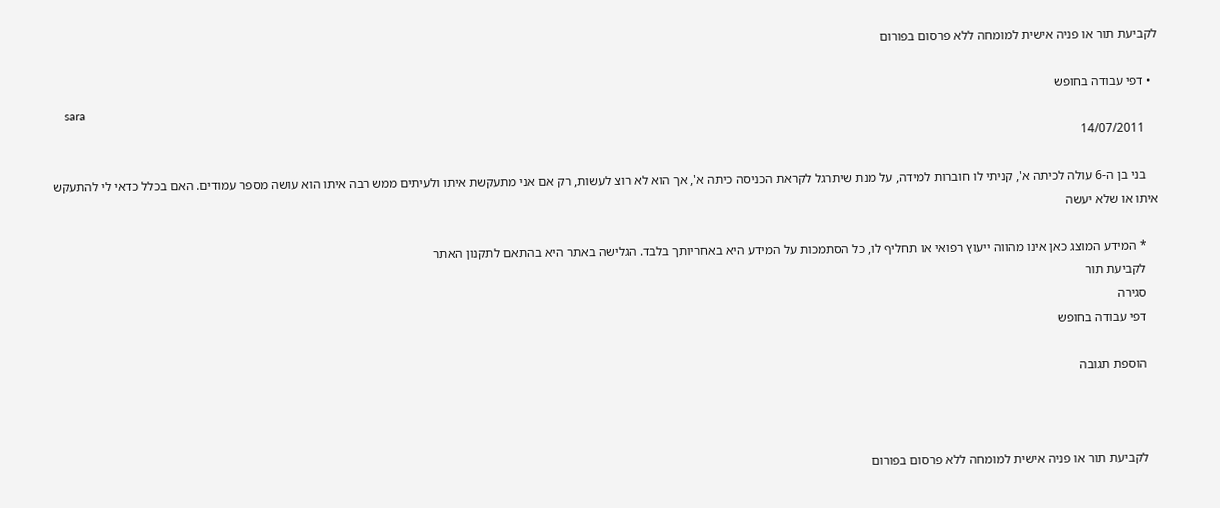לקביעת תור או פניה אישית למומחה ללא פרסום בפורום

  • דפי עבודה בחופש
    sara
    14/07/2011

    בני בן ה-6 עולה לכיתה א', קניתי לו חוברות למידה, על מנת שיתרגל לקראת הכניסה כיתה א', אך הוא לא רוצ לעשות, רק אם אני מתעקשת איתו ולעיתים ממש רבה איתו הוא עושה מספר עמודים. האם בכלל כדאי לי להתעקש איתו או שלא יעשה

    * המידע המוצג כאן אינו מהווה ייעוץ רפואי או תחליף לו, כל הסתמכות על המידע היא באחריותך בלבד. הגלישה באתר היא בהתאם לתקנון האתר
    לקביעת תור
    סגירה
    דפי עבודה בחופש

    הוספת תגובה



    לקביעת תור או פניה אישית למומחה ללא פרסום בפורום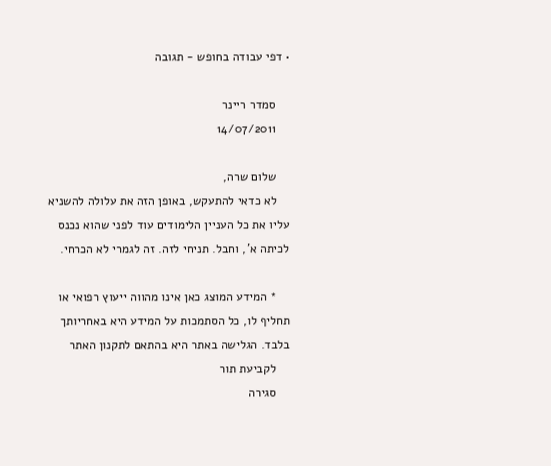• דפי עבודה בחופש - תגובה

    סמדר ריינר
    14/07/2011

    שלום שרה,
    לא כדאי להתעקש, באופן הזה את עלולה להשניא עליו את כל העניין הלימודים עוד לפני שהוא נכנס לכיתה א', וחבל. תניחי לזה. זה לגמרי לא הכרחי.

    * המידע המוצג כאן אינו מהווה ייעוץ רפואי או תחליף לו, כל הסתמכות על המידע היא באחריותך בלבד. הגלישה באתר היא בהתאם לתקנון האתר
    לקביעת תור
    סגירה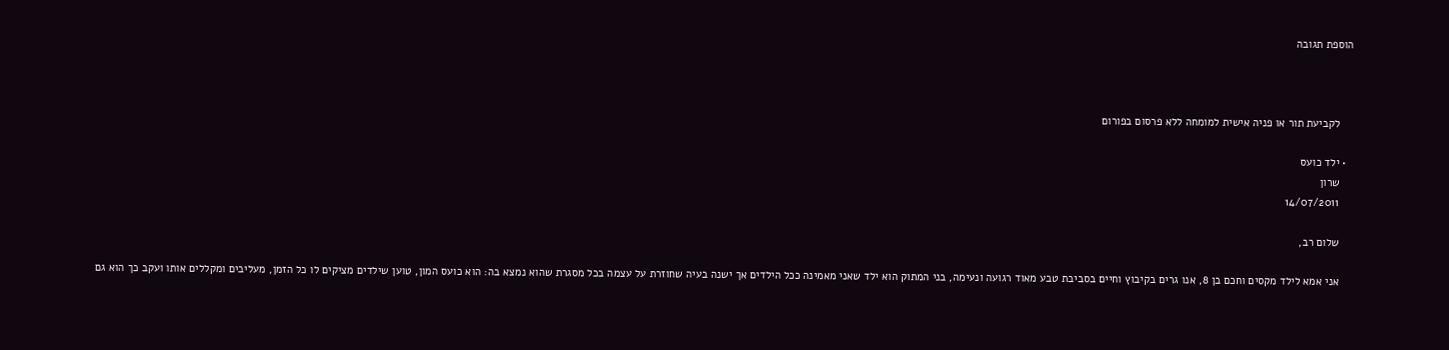הוספת תגובה



    לקביעת תור או פניה אישית למומחה ללא פרסום בפורום

  • ילד כועס
    שרון
    14/07/2011

    שלום רב,

    אני אמא לילד מקסים וחכם בן 8, אנו גרים בקיבוץ וחיים בסביבת טבע מאוד רגועה ונעימה, בני המתוק הוא ילד שאני מאמינה ככל הילדים אך ישנה בעיה שחוזרת על עצמה בכל מסגרת שהוא נמצא בה: הוא כועס המון, טוען שילדים מציקים לו כל הזמן, מעליבים ומקללים אותו ועקב כך הוא גם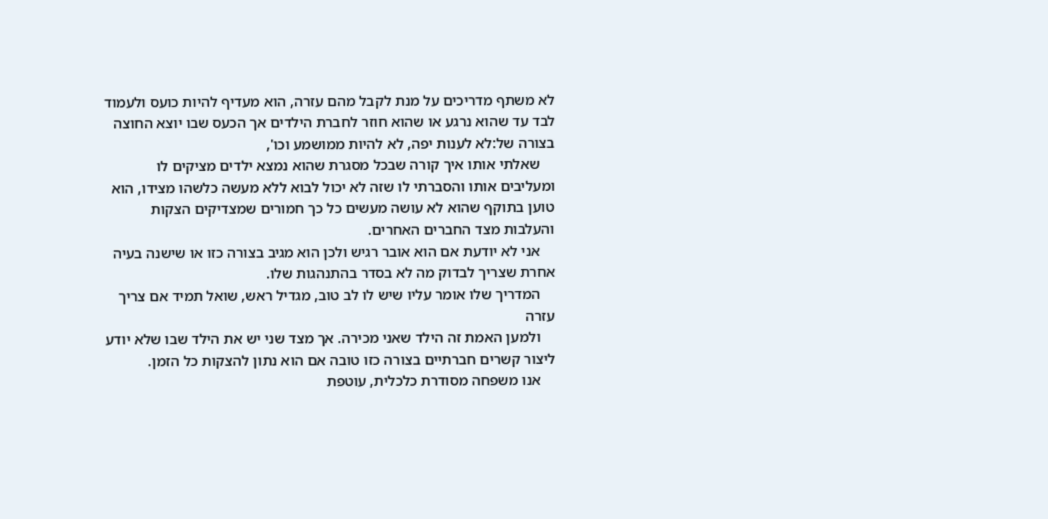לא משתף מדריכים על מנת לקבל מהם עזרה, הוא מעדיף להיות כועס ולעמוד לבד עד שהוא נרגע או שהוא חוזר לחברת הילדים אך הכעס שבו יוצא החוצה בצורה של:לא לענות יפה, לא להיות ממושמע וכו',
    שאלתי אותו איך קורה שבכל מסגרת שהוא נמצא ילדים מציקים לו ומעליבים אותו והסברתי לו שזה לא יכול לבוא ללא מעשה כלשהו מצידו, הוא טוען בתוקף שהוא לא עושה מעשים כל כך חמורים שמצדיקים הצקות והעלבות מצד החברים האחרים.
    אני לא יודעת אם הוא אובר רגיש ולכן הוא מגיב בצורה כזו או שישנה בעיה אחרת שצריך לבדוק מה לא בסדר בהתנהגות שלו.
    המדריך שלו אומר עליו שיש לו לב טוב, מגדיל ראש, שואל תמיד אם צריך עזרה
    ולמען האמת זה הילד שאני מכירה. אך מצד שני יש את הילד שבו שלא יודע ליצור קשרים חברתיים בצורה כזו טובה אם הוא נתון להצקות כל הזמן.
    אנו משפחה מסודרת כלכלית, עוטפת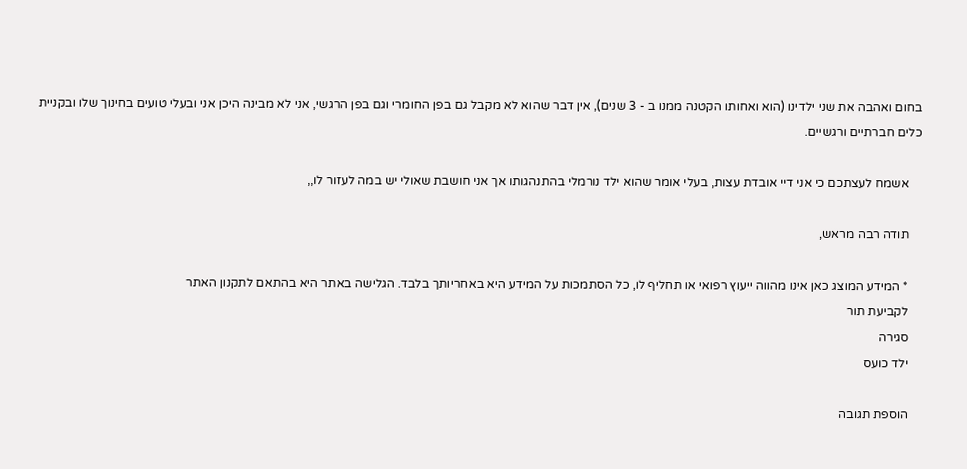בחום ואהבה את שני ילדינו (הוא ואחותו הקטנה ממנו ב - 3 שנים), אין דבר שהוא לא מקבל גם בפן החומרי וגם בפן הרגשי, אני לא מבינה היכן אני ובעלי טועים בחינוך שלו ובקניית כלים חברתיים ורגשיים.

    אשמח לעצתכם כי אני דיי אובדת עצות, בעלי אומר שהוא ילד נורמלי בהתנהגותו אך אני חושבת שאולי יש במה לעזור לו,,

    תודה רבה מראש,

    * המידע המוצג כאן אינו מהווה ייעוץ רפואי או תחליף לו, כל הסתמכות על המידע היא באחריותך בלבד. הגלישה באתר היא בהתאם לתקנון האתר
    לקביעת תור
    סגירה
    ילד כועס

    הוספת תגובה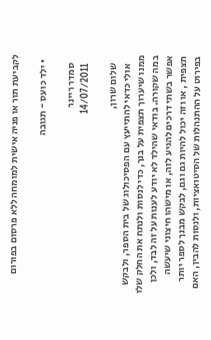לקביעת תור או פניה אישית למומחה ללא פרסום בפורום

  • ילד כועס - תגובה

    סמדר ריינר
    14/07/2011

    שלום שרון,
    אולי כדאי להתייעץ עם הפסיכולוג של בית הספר, ולבקש ממנו שיערוך תצפית על בנך, כדי לנסות ולנתח את החלק שלו במה שקורה. בודאי שהילד לא יודע לענות על זה לבד, ולכן אפשר בשתי דרכים להגיע לזה, או מישהו חיצוני שיעשה תצפית , או וזה יכול להיות גם וגם, לבקש מבנך לספר יותר בפירוט על ההתנהלות של הסיטואציות, ולנסות להבין, האם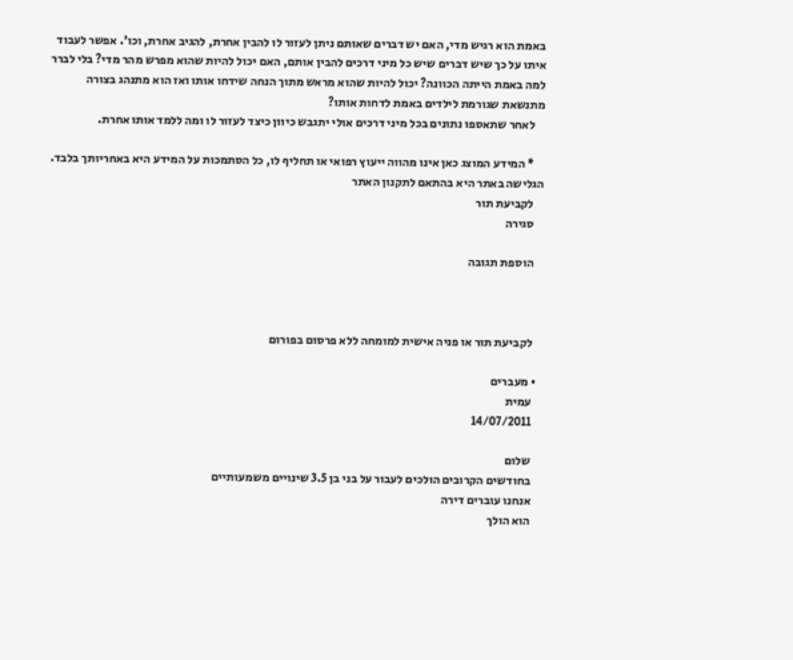באמת הוא רגיש מדי, האם יש דברים שאותם ניתן לעזור לו להבין אחרת, להגיב אחרת, וכו'. אפשר לעבוד איתו על כך שיש דברים שיש כל מיני דרכים להבין אותם, האם יכול להיות שהוא מפרש מהר מדי? בלי לברר למה באמת הייתה הכוונה? יכול להיות שהוא מראש מתוך הנחה שידחו אותו ואז הוא מתנהג בצורה מתנשאת שגורמת לילדים באמת לדחות אותו?
    לאחר שתאספו נתונים בכל מיני דרכים אולי יתגבש כיוון כיצד לעזור לו ומה ללמד אותו אחרת.

    * המידע המוצג כאן אינו מהווה ייעוץ רפואי או תחליף לו, כל הסתמכות על המידע היא באחריותך בלבד. הגלישה באתר היא בהתאם לתקנון האתר
    לקביעת תור
    סגירה

    הוספת תגובה



    לקביעת תור או פניה אישית למומחה ללא פרסום בפורום

  • מעברים
    עמית
    14/07/2011

    שלום
    בחודשים הקרובים הולכים לעבור על בני בן 3.5 שינויים משמעותיים
    אנחנו עוברים דירה
    הוא הולך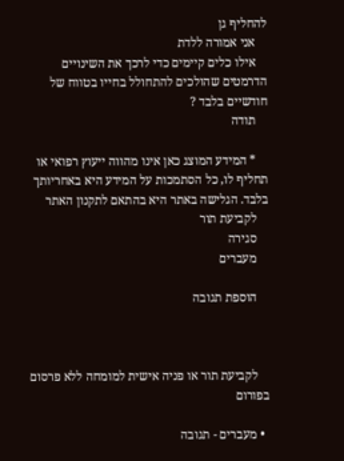להחליף גן
    אני אמורה ללדת
    אילו כלים קיימים כדי לרכך את השינויים הדרמטים שהולכים להתחולל בחייו בטווח של חודשיים בלבד ?
    תודה

    * המידע המוצג כאן אינו מהווה ייעוץ רפואי או תחליף לו, כל הסתמכות על המידע היא באחריותך בלבד. הגלישה באתר היא בהתאם לתקנון האתר
    לקביעת תור
    סגירה
    מעברים

    הוספת תגובה



    לקביעת תור או פניה אישית למומחה ללא פרסום בפורום

  • מעברים - תגובה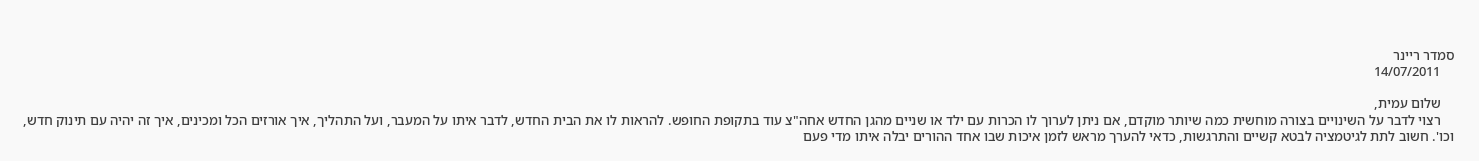סמדר ריינר
    14/07/2011

    שלום עמית,
    רצוי לדבר על השינויים בצורה מוחשית כמה שיותר מוקדם, אם ניתן לערוך לו הכרות עם ילד או שניים מהגן החדש אחה"צ עוד בתקופת החופש. להראות לו את הבית החדש, לדבר איתו על המעבר, ועל התהליך, איך אורזים הכל ומכינים, איך זה יהיה עם תינוק חדש, וכו'. חשוב לתת לגיטמציה לבטא קשיים והתרגשות, כדאי להערך מראש לזמן איכות שבו אחד ההורים יבלה איתו מדי פעם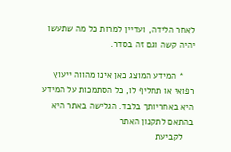לאחר הלידה, ועדיין למרות כל מה שתעשו יהיה קשה וגם זה בסדר.

    * המידע המוצג כאן אינו מהווה ייעוץ רפואי או תחליף לו, כל הסתמכות על המידע היא באחריותך בלבד. הגלישה באתר היא בהתאם לתקנון האתר
    לקביעת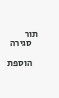תור
    סגירה

    הוספת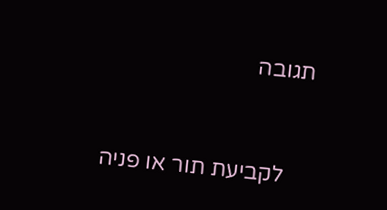תגובה



    לקביעת תור או פניה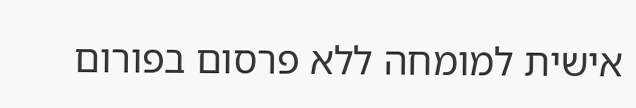אישית למומחה ללא פרסום בפורום